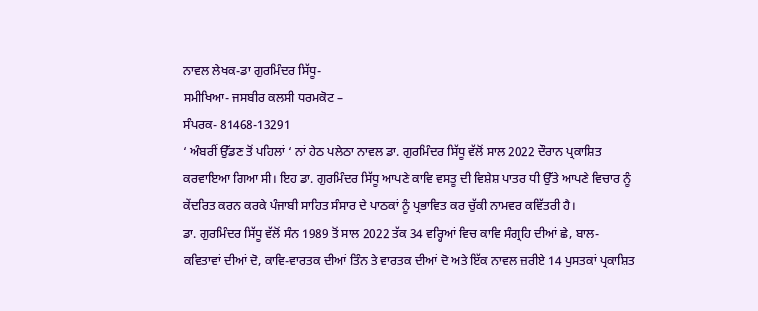ਨਾਵਲ ਲੇਖਕ-ਡਾ ਗੁਰਮਿੰਦਰ ਸਿੱਧੂ-
ਸਮੀਖਿਆ- ਜਸਬੀਰ ਕਲਸੀ ਧਰਮਕੋਟ –
ਸੰਪਰਕ- 81468-13291
‘ ਅੰਬਰੀਂ ਉੱਡਣ ਤੋਂ ਪਹਿਲਾਂ ‘ ਨਾਂ ਹੇਠ ਪਲੇਠਾ ਨਾਵਲ ਡਾ. ਗੁਰਮਿੰਦਰ ਸਿੱਧੂ ਵੱਲੋਂ ਸਾਲ 2022 ਦੌਰਾਨ ਪ੍ਰਕਾਸ਼ਿਤ ਕਰਵਾਇਆ ਗਿਆ ਸੀ। ਇਹ ਡਾ. ਗੁਰਮਿੰਦਰ ਸਿੱਧੂ ਆਪਣੇ ਕਾਵਿ ਵਸਤੂ ਦੀ ਵਿਸ਼ੇਸ਼ ਪਾਤਰ ਧੀ ਉੱਤੇ ਆਪਣੇ ਵਿਚਾਰ ਨੂੰ ਕੇਂਦਰਿਤ ਕਰਨ ਕਰਕੇ ਪੰਜਾਬੀ ਸਾਹਿਤ ਸੰਸਾਰ ਦੇ ਪਾਠਕਾਂ ਨੂੰ ਪ੍ਰਭਾਵਿਤ ਕਰ ਚੁੱਕੀ ਨਾਮਵਰ ਕਵਿੱਤਰੀ ਹੈ।
ਡਾ. ਗੁਰਮਿੰਦਰ ਸਿੱਧੂ ਵੱਲੋਂ ਸੰਨ 1989 ਤੋਂ ਸਾਲ 2022 ਤੱਕ 34 ਵਰ੍ਹਿਆਂ ਵਿਚ ਕਾਵਿ ਸੰਗ੍ਰਹਿ ਦੀਆਂ ਛੇ, ਬਾਲ-ਕਵਿਤਾਵਾਂ ਦੀਆਂ ਦੋ, ਕਾਵਿ-ਵਾਰਤਕ ਦੀਆਂ ਤਿੰਨ ਤੇ ਵਾਰਤਕ ਦੀਆਂ ਦੋ ਅਤੇ ਇੱਕ ਨਾਵਲ ਜ਼ਰੀਏ 14 ਪੁਸਤਕਾਂ ਪ੍ਰਕਾਸ਼ਿਤ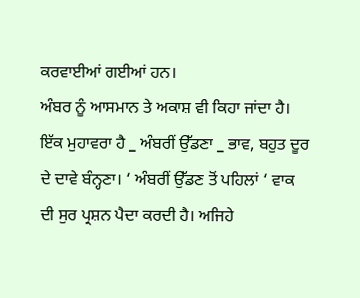ਕਰਵਾਈਆਂ ਗਈਆਂ ਹਨ।
ਅੰਬਰ ਨੂੰ ਆਸਮਾਨ ਤੇ ਅਕਾਸ਼ ਵੀ ਕਿਹਾ ਜਾਂਦਾ ਹੈ। ਇੱਕ ਮੁਹਾਵਰਾ ਹੈ _ ਅੰਬਰੀਂ ਉੱਡਣਾ _ ਭਾਵ, ਬਹੁਤ ਦੂਰ ਦੇ ਦਾਵੇ ਬੰਨ੍ਹਣਾ। ‘ ਅੰਬਰੀਂ ਉੱਡਣ ਤੋਂ ਪਹਿਲਾਂ ‘ ਵਾਕ ਦੀ ਸੁਰ ਪ੍ਰਸ਼ਨ ਪੈਦਾ ਕਰਦੀ ਹੈ। ਅਜਿਹੇ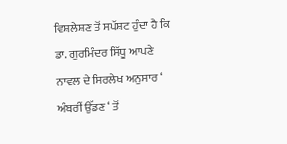ਵਿਸ਼ਲੇਸ਼ਣ ਤੋਂ ਸਪੱਸ਼ਟ ਹੁੰਦਾ ਹੈ ਕਿ ਡਾ. ਗੁਰਮਿੰਦਰ ਸਿੱਧੂ ਆਪਣੇ ਨਾਵਲ ਦੇ ਸਿਰਲੇਖ ਅਨੁਸਾਰ ‘ ਅੰਬਰੀਂ ਉੱਡਣ ‘ ਤੋਂ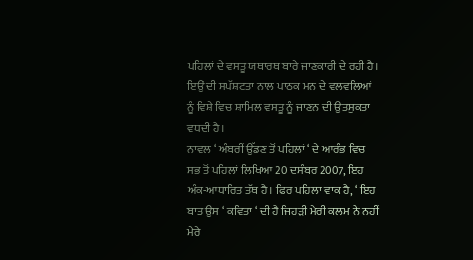ਪਹਿਲਾਂ ਦੇ ਵਸਤੂ ਯਥਾਰਥ ਬਾਰੇ ਜਾਣਕਾਰੀ ਦੇ ਰਹੀ ਹੈ। ਇਉਂ ਦੀ ਸਪੱਸ਼ਟਤਾ ਨਾਲ ਪਾਠਕ ਮਨ ਦੇ ਵਲਵਲਿਆਂ ਨੂੰ ਵਿਸ਼ੇ ਵਿਚ ਸ਼ਾਮਿਲ ਵਸਤੂ ਨੂੰ ਜਾਣਨ ਦੀ ਉਤਸੁਕਤਾ ਵਧਦੀ ਹੈ।
ਨਾਵਲ ‘ ਅੰਬਰੀਂ ਉੱਡਣ ਤੋਂ ਪਹਿਲਾਂ ‘ ਦੇ ਆਰੰਭ ਵਿਚ ਸਭ ਤੋਂ ਪਹਿਲਾਂ ਲਿਖਿਆ 20 ਦਸੰਬਰ 2007, ਇਹ ਅੰਕ-ਆਧਾਰਿਤ ਤੱਥ ਹੈ। ਫਿਰ ਪਹਿਲਾ ਵਾਕ ਹੈ, ‘ ਇਹ ਬਾਤ ਉਸ ‘ ਕਵਿਤਾ ‘ ਦੀ ਹੈ ਜਿਹੜੀ ਮੇਰੀ ਕਲਮ ਨੇ ਨਹੀਂ ਮੇਰੇ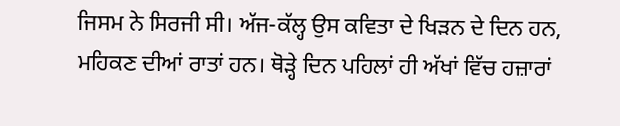ਜਿਸਮ ਨੇ ਸਿਰਜੀ ਸੀ। ਅੱਜ-ਕੱਲ੍ਹ ਉਸ ਕਵਿਤਾ ਦੇ ਖਿੜਨ ਦੇ ਦਿਨ ਹਨ, ਮਹਿਕਣ ਦੀਆਂ ਰਾਤਾਂ ਹਨ। ਥੋੜ੍ਹੇ ਦਿਨ ਪਹਿਲਾਂ ਹੀ ਅੱਖਾਂ ਵਿੱਚ ਹਜ਼ਾਰਾਂ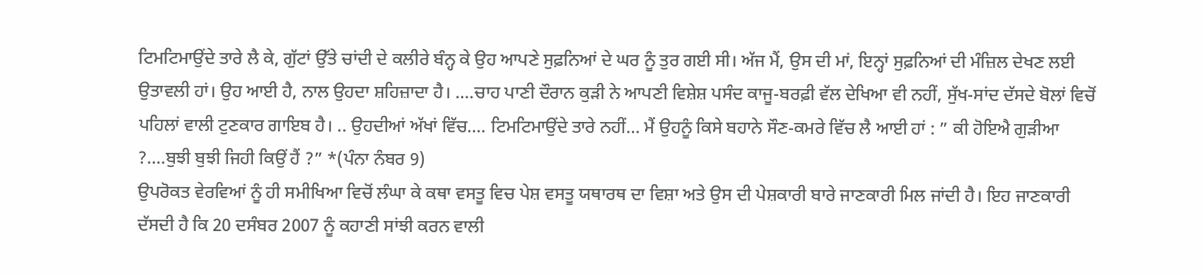ਟਿਮਟਿਮਾਉਂਦੇ ਤਾਰੇ ਲੈ ਕੇ, ਗੁੱਟਾਂ ਉੱਤੇ ਚਾਂਦੀ ਦੇ ਕਲੀਰੇ ਬੰਨ੍ਹ ਕੇ ਉਹ ਆਪਣੇ ਸੁਫ਼ਨਿਆਂ ਦੇ ਘਰ ਨੂੰ ਤੁਰ ਗਈ ਸੀ। ਅੱਜ ਮੈਂ, ਉਸ ਦੀ ਮਾਂ, ਇਨ੍ਹਾਂ ਸੁਫ਼ਨਿਆਂ ਦੀ ਮੰਜ਼ਿਲ ਦੇਖਣ ਲਈ ਉਤਾਵਲੀ ਹਾਂ। ਉਹ ਆਈ ਹੈ, ਨਾਲ ਉਹਦਾ ਸ਼ਹਿਜ਼ਾਦਾ ਹੈ। ….ਚਾਹ ਪਾਣੀ ਦੌਰਾਨ ਕੁੜੀ ਨੇ ਆਪਣੀ ਵਿਸ਼ੇਸ਼ ਪਸੰਦ ਕਾਜੂ-ਬਰਫ਼ੀ ਵੱਲ ਦੇਖਿਆ ਵੀ ਨਹੀਂ, ਸੁੱਖ-ਸਾਂਦ ਦੱਸਦੇ ਬੋਲਾਂ ਵਿਚੋਂ ਪਹਿਲਾਂ ਵਾਲੀ ਟੁਣਕਾਰ ਗਾਇਬ ਹੈ। .. ਉਹਦੀਆਂ ਅੱਖਾਂ ਵਿੱਚ…. ਟਿਮਟਿਮਾਉਂਦੇ ਤਾਰੇ ਨਹੀਂ… ਮੈਂ ਉਹਨੂੰ ਕਿਸੇ ਬਹਾਨੇ ਸੌਣ-ਕਮਰੇ ਵਿੱਚ ਲੈ ਆਈ ਹਾਂ : ” ਕੀ ਹੋਇਐ ਗੁੜੀਆ ?….ਬੁਝੀ ਬੁਝੀ ਜਿਹੀ ਕਿਉਂ ਹੈਂ ?” *(ਪੰਨਾ ਨੰਬਰ 9)
ਉਪਰੋਕਤ ਵੇਰਵਿਆਂ ਨੂੰ ਹੀ ਸਮੀਖਿਆ ਵਿਚੋਂ ਲੰਘਾ ਕੇ ਕਥਾ ਵਸਤੂ ਵਿਚ ਪੇਸ਼ ਵਸਤੂ ਯਥਾਰਥ ਦਾ ਵਿਸ਼ਾ ਅਤੇ ਉਸ ਦੀ ਪੇਸ਼ਕਾਰੀ ਬਾਰੇ ਜਾਣਕਾਰੀ ਮਿਲ ਜਾਂਦੀ ਹੈ। ਇਹ ਜਾਣਕਾਰੀ ਦੱਸਦੀ ਹੈ ਕਿ 20 ਦਸੰਬਰ 2007 ਨੂੰ ਕਹਾਣੀ ਸਾਂਝੀ ਕਰਨ ਵਾਲੀ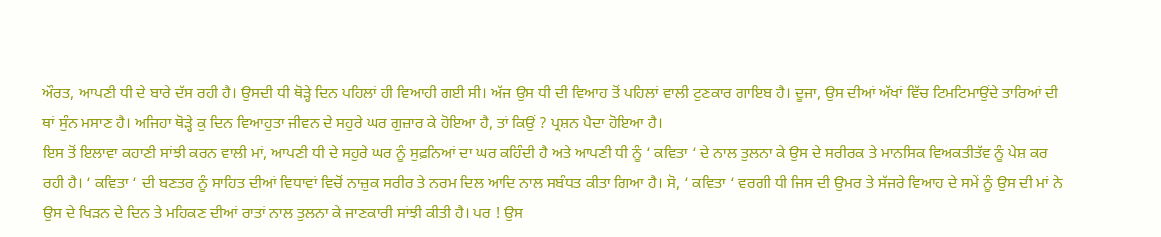ਔਰਤ, ਆਪਣੀ ਧੀ ਦੇ ਬਾਰੇ ਦੱਸ ਰਹੀ ਹੈ। ਉਸਦੀ ਧੀ ਥੋੜ੍ਹੇ ਦਿਨ ਪਹਿਲਾਂ ਹੀ ਵਿਆਹੀ ਗਈ ਸੀ। ਅੱਜ ਉਸ ਧੀ ਦੀ ਵਿਆਹ ਤੋਂ ਪਹਿਲਾਂ ਵਾਲੀ ਟੁਣਕਾਰ ਗਾਇਬ ਹੈ। ਦੂਜਾ, ਉਸ ਦੀਆਂ ਅੱਖਾਂ ਵਿੱਚ ਟਿਮਟਿਮਾਉਂਦੇ ਤਾਰਿਆਂ ਦੀ ਥਾਂ ਸੁੰਨ ਮਸਾਣ ਹੈ। ਅਜਿਹਾ ਥੋੜ੍ਹੇ ਕੁ ਦਿਨ ਵਿਆਹੁਤਾ ਜੀਵਨ ਦੇ ਸਹੁਰੇ ਘਰ ਗੁਜ਼ਾਰ ਕੇ ਹੋਇਆ ਹੈ, ਤਾਂ ਕਿਉਂ ? ਪ੍ਰਸ਼ਨ ਪੈਦਾ ਹੋਇਆ ਹੈ।
ਇਸ ਤੋਂ ਇਲਾਵਾ ਕਹਾਣੀ ਸਾਂਝੀ ਕਰਨ ਵਾਲੀ ਮਾਂ, ਆਪਣੀ ਧੀ ਦੇ ਸਹੁਰੇ ਘਰ ਨੂੰ ਸੁਫ਼ਨਿਆਂ ਦਾ ਘਰ ਕਹਿੰਦੀ ਹੈ ਅਤੇ ਆਪਣੀ ਧੀ ਨੂੰ ‘ ਕਵਿਤਾ ‘ ਦੇ ਨਾਲ ਤੁਲਨਾ ਕੇ ਉਸ ਦੇ ਸਰੀਰਕ ਤੇ ਮਾਨਸਿਕ ਵਿਅਕਤੀਤੱਵ ਨੂੰ ਪੇਸ਼ ਕਰ ਰਹੀ ਹੈ। ‘ ਕਵਿਤਾ ‘ ਦੀ ਬਣਤਰ ਨੂੰ ਸਾਹਿਤ ਦੀਆਂ ਵਿਧਾਵਾਂ ਵਿਚੋਂ ਨਾਜ਼ੁਕ ਸਰੀਰ ਤੇ ਨਰਮ ਦਿਲ ਆਦਿ ਨਾਲ ਸਬੰਧਤ ਕੀਤਾ ਗਿਆ ਹੈ। ਸੋ, ‘ ਕਵਿਤਾ ‘ ਵਰਗੀ ਧੀ ਜਿਸ ਦੀ ਉਮਰ ਤੇ ਸੱਜਰੇ ਵਿਆਹ ਦੇ ਸਮੇਂ ਨੂੰ ਉਸ ਦੀ ਮਾਂ ਨੇ ਉਸ ਦੇ ਖਿੜਨ ਦੇ ਦਿਨ ਤੇ ਮਹਿਕਣ ਦੀਆਂ ਰਾਤਾਂ ਨਾਲ ਤੁਲਨਾ ਕੇ ਜਾਣਕਾਰੀ ਸਾਂਝੀ ਕੀਤੀ ਹੈ। ਪਰ ! ਉਸ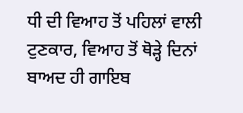ਧੀ ਦੀ ਵਿਆਹ ਤੋਂ ਪਹਿਲਾਂ ਵਾਲੀ ਟੁਣਕਾਰ, ਵਿਆਹ ਤੋਂ ਥੋੜ੍ਹੇ ਦਿਨਾਂ ਬਾਅਦ ਹੀ ਗਾਇਬ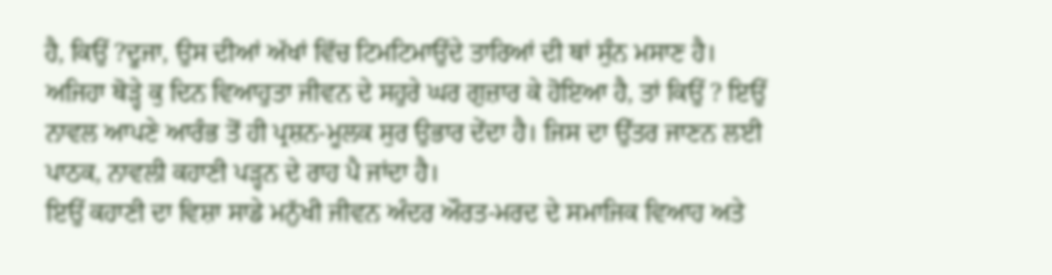ਹੈ, ਕਿਉਂ ?ਦੂਜਾ, ਉਸ ਦੀਆਂ ਅੱਖਾਂ ਵਿੱਚ ਟਿਮਟਿਮਾਉਂਦੇ ਤਾਰਿਆਂ ਦੀ ਥਾਂ ਸੁੰਨ ਮਸਾਣ ਹੈ। ਅਜਿਹਾ ਥੋੜ੍ਹੇ ਕੁ ਦਿਨ ਵਿਆਹੁਤਾ ਜੀਵਨ ਦੇ ਸਹੁਰੇ ਘਰ ਗੁਜ਼ਾਰ ਕੇ ਹੋਇਆ ਹੈ, ਤਾਂ ਕਿਉਂ ? ਇਉਂ ਨਾਵਲ ਆਪਣੇ ਆਰੰਭ ਤੋਂ ਹੀ ਪ੍ਰਸ਼ਨ-ਮੂਲਕ ਸੁਰ ਉਭਾਰ ਦੇਂਦਾ ਹੈ। ਜਿਸ ਦਾ ਉੱਤਰ ਜਾਣਨ ਲਈ ਪਾਠਕ, ਨਾਵਲੀ ਕਹਾਣੀ ਪੜ੍ਹਨ ਦੇ ਰਾਹ ਪੈ ਜਾਂਦਾ ਹੈ।
ਇਉਂ ਕਹਾਣੀ ਦਾ ਵਿਸ਼ਾ ਸਾਡੇ ਮਨੁੱਖੀ ਜੀਵਨ ਅੰਦਰ ਔਰਤ-ਮਰਦ ਦੇ ਸਮਾਜਿਕ ਵਿਆਹ ਅਤੇ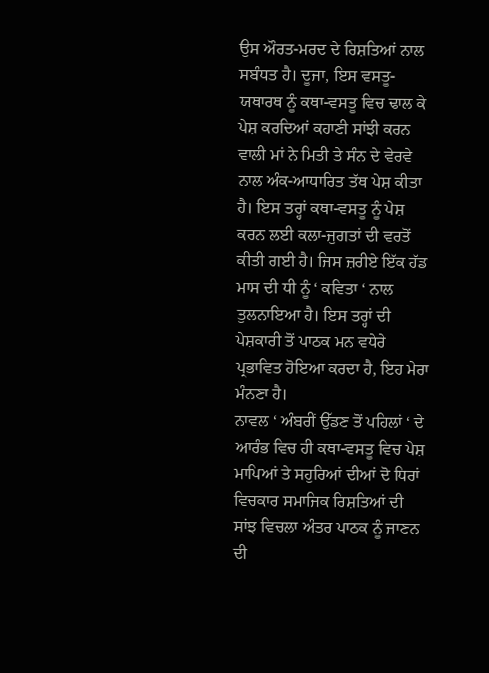ਉਸ ਔਰਤ-ਮਰਦ ਦੇ ਰਿਸ਼ਤਿਆਂ ਨਾਲ ਸਬੰਧਤ ਹੈ। ਦੂਜਾ, ਇਸ ਵਸਤੂ-ਯਥਾਰਥ ਨੂੰ ਕਥਾ-ਵਸਤੂ ਵਿਚ ਢਾਲ ਕੇ ਪੇਸ਼ ਕਰਦਿਆਂ ਕਹਾਣੀ ਸਾਂਝੀ ਕਰਨ ਵਾਲੀ ਮਾਂ ਨੇ ਮਿਤੀ ਤੇ ਸੰਨ ਦੇ ਵੇਰਵੇ ਨਾਲ ਅੰਕ-ਆਧਾਰਿਤ ਤੱਥ ਪੇਸ਼ ਕੀਤਾ ਹੈ। ਇਸ ਤਰ੍ਹਾਂ ਕਥਾ-ਵਸਤੂ ਨੂੰ ਪੇਸ਼ ਕਰਨ ਲਈ ਕਲਾ-ਜੁਗਤਾਂ ਦੀ ਵਰਤੋਂ ਕੀਤੀ ਗਈ ਹੈ। ਜਿਸ ਜ਼ਰੀਏ ਇੱਕ ਹੱਡ ਮਾਸ ਦੀ ਧੀ ਨੂੰ ‘ ਕਵਿਤਾ ‘ ਨਾਲ ਤੁਲਨਾਇਆ ਹੈ। ਇਸ ਤਰ੍ਹਾਂ ਦੀ ਪੇਸ਼ਕਾਰੀ ਤੋਂ ਪਾਠਕ ਮਨ ਵਧੇਰੇ ਪ੍ਰਭਾਵਿਤ ਹੋਇਆ ਕਰਦਾ ਹੈ, ਇਹ ਮੇਰਾ ਮੰਨਣਾ ਹੈ।
ਨਾਵਲ ‘ ਅੰਬਰੀਂ ਉੱਡਣ ਤੋਂ ਪਹਿਲਾਂ ‘ ਦੇ ਆਰੰਭ ਵਿਚ ਹੀ ਕਥਾ-ਵਸਤੂ ਵਿਚ ਪੇਸ਼ ਮਾਪਿਆਂ ਤੇ ਸਹੁਰਿਆਂ ਦੀਆਂ ਦੋ ਧਿਰਾਂ ਵਿਚਕਾਰ ਸਮਾਜਿਕ ਰਿਸ਼ਤਿਆਂ ਦੀ ਸਾਂਝ ਵਿਚਲਾ ਅੰਤਰ ਪਾਠਕ ਨੂੰ ਜਾਣਨ ਦੀ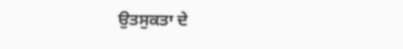ਉਤਸੁਕਤਾ ਦੇ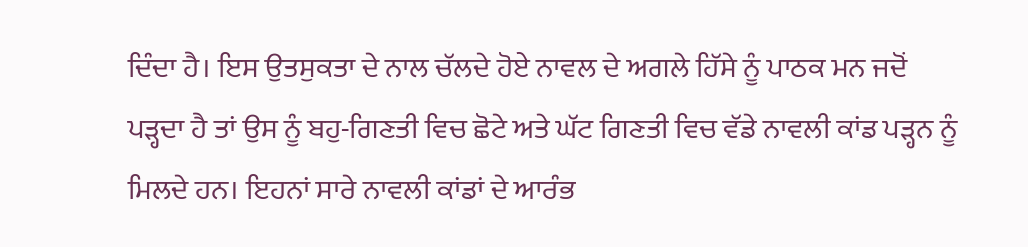ਦਿੰਦਾ ਹੈ। ਇਸ ਉਤਸੁਕਤਾ ਦੇ ਨਾਲ ਚੱਲਦੇ ਹੋਏ ਨਾਵਲ ਦੇ ਅਗਲੇ ਹਿੱਸੇ ਨੂੰ ਪਾਠਕ ਮਨ ਜਦੋਂ ਪੜ੍ਹਦਾ ਹੈ ਤਾਂ ਉਸ ਨੂੰ ਬਹੁ-ਗਿਣਤੀ ਵਿਚ ਛੋਟੇ ਅਤੇ ਘੱਟ ਗਿਣਤੀ ਵਿਚ ਵੱਡੇ ਨਾਵਲੀ ਕਾਂਡ ਪੜ੍ਹਨ ਨੂੰ ਮਿਲਦੇ ਹਨ। ਇਹਨਾਂ ਸਾਰੇ ਨਾਵਲੀ ਕਾਂਡਾਂ ਦੇ ਆਰੰਭ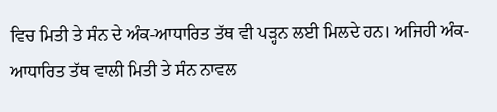ਵਿਚ ਮਿਤੀ ਤੇ ਸੰਨ ਦੇ ਅੰਕ-ਆਧਾਰਿਤ ਤੱਥ ਵੀ ਪੜ੍ਹਨ ਲਈ ਮਿਲਦੇ ਹਨ। ਅਜਿਹੀ ਅੰਕ-ਆਧਾਰਿਤ ਤੱਥ ਵਾਲੀ ਮਿਤੀ ਤੇ ਸੰਨ ਨਾਵਲ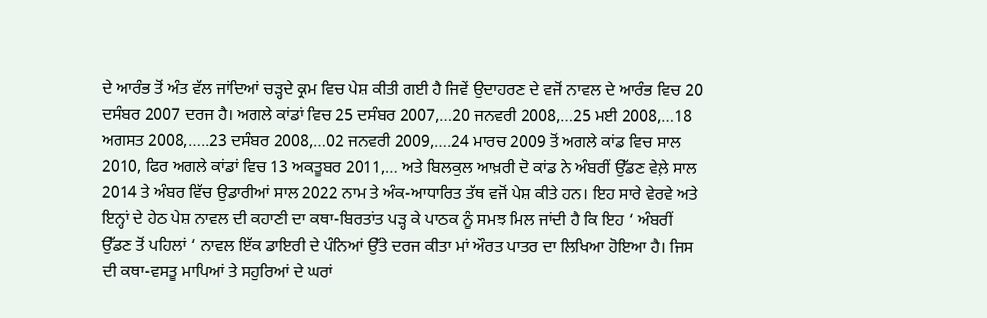ਦੇ ਆਰੰਭ ਤੋਂ ਅੰਤ ਵੱਲ ਜਾਂਦਿਆਂ ਚੜ੍ਹਦੇ ਕ੍ਰਮ ਵਿਚ ਪੇਸ਼ ਕੀਤੀ ਗਈ ਹੈ ਜਿਵੇਂ ਉਦਾਹਰਣ ਦੇ ਵਜੋਂ ਨਾਵਲ ਦੇ ਆਰੰਭ ਵਿਚ 20 ਦਸੰਬਰ 2007 ਦਰਜ ਹੈ। ਅਗਲੇ ਕਾਂਡਾਂ ਵਿਚ 25 ਦਸੰਬਰ 2007,…20 ਜਨਵਰੀ 2008,…25 ਮਈ 2008,…18 ਅਗਸਤ 2008,…..23 ਦਸੰਬਰ 2008,…02 ਜਨਵਰੀ 2009,….24 ਮਾਰਚ 2009 ਤੋਂ ਅਗਲੇ ਕਾਂਡ ਵਿਚ ਸਾਲ 2010, ਫਿਰ ਅਗਲੇ ਕਾਂਡਾਂ ਵਿਚ 13 ਅਕਤੂਬਰ 2011,… ਅਤੇ ਬਿਲਕੁਲ ਆਖ਼ਰੀ ਦੋ ਕਾਂਡ ਨੇ ਅੰਬਰੀਂ ਉੱਡਣ ਵੇਲ਼ੇ ਸਾਲ 2014 ਤੇ ਅੰਬਰ ਵਿੱਚ ਉਡਾਰੀਆਂ ਸਾਲ 2022 ਨਾਮ ਤੇ ਅੰਕ-ਆਧਾਰਿਤ ਤੱਥ ਵਜੋਂ ਪੇਸ਼ ਕੀਤੇ ਹਨ। ਇਹ ਸਾਰੇ ਵੇਰਵੇ ਅਤੇ ਇਨ੍ਹਾਂ ਦੇ ਹੇਠ ਪੇਸ਼ ਨਾਵਲ ਦੀ ਕਹਾਣੀ ਦਾ ਕਥਾ-ਬਿਰਤਾਂਤ ਪੜ੍ਹ ਕੇ ਪਾਠਕ ਨੂੰ ਸਮਝ ਮਿਲ ਜਾਂਦੀ ਹੈ ਕਿ ਇਹ ‘ ਅੰਬਰੀਂ ਉੱਡਣ ਤੋਂ ਪਹਿਲਾਂ ‘ ਨਾਵਲ ਇੱਕ ਡਾਇਰੀ ਦੇ ਪੰਨਿਆਂ ਉੱਤੇ ਦਰਜ ਕੀਤਾ ਮਾਂ ਔਰਤ ਪਾਤਰ ਦਾ ਲਿਖਿਆ ਹੋਇਆ ਹੈ। ਜਿਸ ਦੀ ਕਥਾ-ਵਸਤੂ ਮਾਪਿਆਂ ਤੇ ਸਹੁਰਿਆਂ ਦੇ ਘਰਾਂ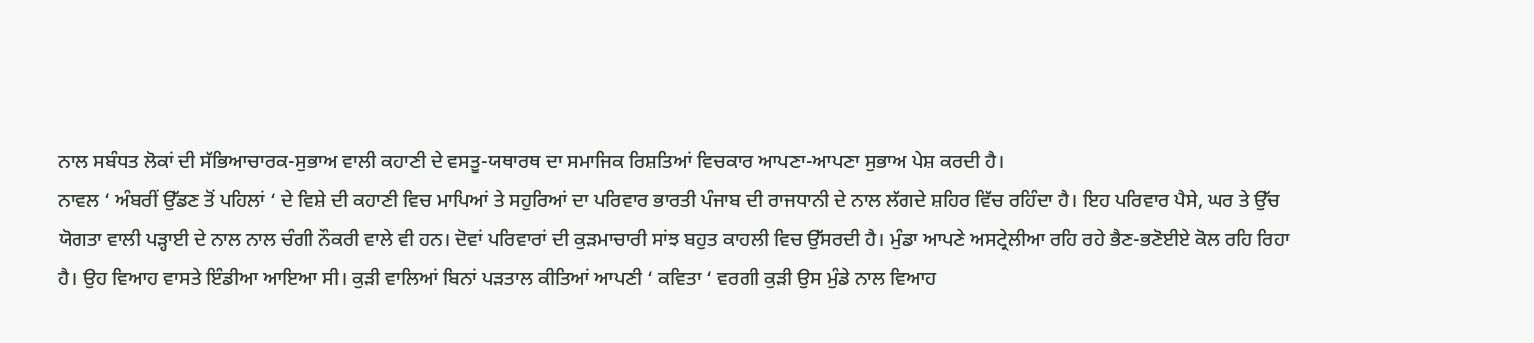ਨਾਲ ਸਬੰਧਤ ਲੋਕਾਂ ਦੀ ਸੱਭਿਆਚਾਰਕ-ਸੁਭਾਅ ਵਾਲੀ ਕਹਾਣੀ ਦੇ ਵਸਤੂ-ਯਥਾਰਥ ਦਾ ਸਮਾਜਿਕ ਰਿਸ਼ਤਿਆਂ ਵਿਚਕਾਰ ਆਪਣਾ-ਆਪਣਾ ਸੁਭਾਅ ਪੇਸ਼ ਕਰਦੀ ਹੈ।
ਨਾਵਲ ‘ ਅੰਬਰੀਂ ਉੱਡਣ ਤੋਂ ਪਹਿਲਾਂ ‘ ਦੇ ਵਿਸ਼ੇ ਦੀ ਕਹਾਣੀ ਵਿਚ ਮਾਪਿਆਂ ਤੇ ਸਹੁਰਿਆਂ ਦਾ ਪਰਿਵਾਰ ਭਾਰਤੀ ਪੰਜਾਬ ਦੀ ਰਾਜਧਾਨੀ ਦੇ ਨਾਲ ਲੱਗਦੇ ਸ਼ਹਿਰ ਵਿੱਚ ਰਹਿੰਦਾ ਹੈ। ਇਹ ਪਰਿਵਾਰ ਪੈਸੇ, ਘਰ ਤੇ ਉੱਚ ਯੋਗਤਾ ਵਾਲੀ ਪੜ੍ਹਾਈ ਦੇ ਨਾਲ ਨਾਲ ਚੰਗੀ ਨੌਕਰੀ ਵਾਲੇ ਵੀ ਹਨ। ਦੋਵਾਂ ਪਰਿਵਾਰਾਂ ਦੀ ਕੁੜਮਾਚਾਰੀ ਸਾਂਝ ਬਹੁਤ ਕਾਹਲੀ ਵਿਚ ਉੱਸਰਦੀ ਹੈ। ਮੁੰਡਾ ਆਪਣੇ ਅਸਟ੍ਰੇਲੀਆ ਰਹਿ ਰਹੇ ਭੈਣ-ਭਣੋਈਏ ਕੋਲ ਰਹਿ ਰਿਹਾ ਹੈ। ਉਹ ਵਿਆਹ ਵਾਸਤੇ ਇੰਡੀਆ ਆਇਆ ਸੀ। ਕੁੜੀ ਵਾਲਿਆਂ ਬਿਨਾਂ ਪੜਤਾਲ ਕੀਤਿਆਂ ਆਪਣੀ ‘ ਕਵਿਤਾ ‘ ਵਰਗੀ ਕੁੜੀ ਉਸ ਮੁੰਡੇ ਨਾਲ ਵਿਆਹ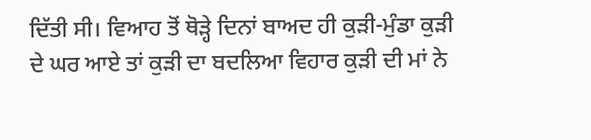ਦਿੱਤੀ ਸੀ। ਵਿਆਹ ਤੋਂ ਥੋੜ੍ਹੇ ਦਿਨਾਂ ਬਾਅਦ ਹੀ ਕੁੜੀ-ਮੁੰਡਾ ਕੁੜੀ ਦੇ ਘਰ ਆਏ ਤਾਂ ਕੁੜੀ ਦਾ ਬਦਲਿਆ ਵਿਹਾਰ ਕੁੜੀ ਦੀ ਮਾਂ ਨੇ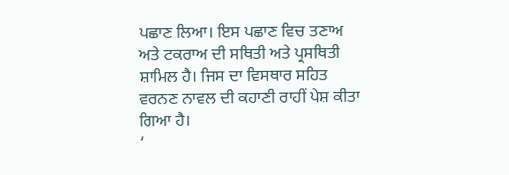ਪਛਾਣ ਲਿਆ। ਇਸ ਪਛਾਣ ਵਿਚ ਤਣਾਅ ਅਤੇ ਟਕਰਾਅ ਦੀ ਸਥਿਤੀ ਅਤੇ ਪ੍ਰਸਥਿਤੀ ਸ਼ਾਮਿਲ ਹੈ। ਜਿਸ ਦਾ ਵਿਸਥਾਰ ਸਹਿਤ ਵਰਨਣ ਨਾਵਲ ਦੀ ਕਹਾਣੀ ਰਾਹੀਂ ਪੇਸ਼ ਕੀਤਾ ਗਿਆ ਹੈ।
‘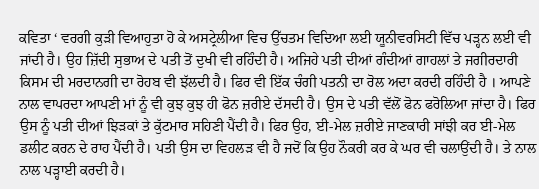ਕਵਿਤਾ ‘ ਵਰਗੀ ਕੁੜੀ ਵਿਆਹੁਤਾ ਹੋ ਕੇ ਅਸਟ੍ਰੇਲੀਆ ਵਿਚ ਉੱਚਤਮ ਵਿਦਿਆ ਲਈ ਯੂਨੀਵਰਸਿਟੀ ਵਿੱਚ ਪੜ੍ਹਨ ਲਈ ਵੀ ਜਾਂਦੀ ਹੈ। ਉਹ ਜ਼ਿੱਦੀ ਸੁਭਾਅ ਦੇ ਪਤੀ ਤੋਂ ਦੁਖੀ ਵੀ ਰਹਿੰਦੀ ਹੈ। ਅਜਿਹੇ ਪਤੀ ਦੀਆਂ ਗੰਦੀਆਂ ਗਾਹਲਾਂ ਤੇ ਜਗੀਰਦਾਰੀ ਕਿਸਮ ਦੀ ਮਰਦਾਨਗੀ ਦਾ ਰੋਹਬ ਵੀ ਝੱਲਦੀ ਹੈ। ਫਿਰ ਵੀ ਇੱਕ ਚੰਗੀ ਪਤਨੀ ਦਾ ਰੋਲ ਅਦਾ ਕਰਦੀ ਰਹਿੰਦੀ ਹੈ । ਆਪਣੇ ਨਾਲ ਵਾਪਰਦਾ ਆਪਣੀ ਮਾਂ ਨੂੰ ਵੀ ਕੁਝ ਕੁਝ ਹੀ ਫੋਨ ਜ਼ਰੀਏ ਦੱਸਦੀ ਹੈ। ਉਸ ਦੇ ਪਤੀ ਵੱਲੋਂ ਫੋਨ ਫਰੋਲਿਆ ਜਾਂਦਾ ਹੈ। ਫਿਰ ਉਸ ਨੂੰ ਪਤੀ ਦੀਆਂ ਝਿੜਕਾਂ ਤੇ ਕੁੱਟਮਾਰ ਸਹਿਣੀ ਪੈਂਦੀ ਹੈ। ਫਿਰ ਉਹ, ਈ-ਮੇਲ ਜ਼ਰੀਏ ਜਾਣਕਾਰੀ ਸਾਂਝੀ ਕਰ ਈ-ਮੇਲ ਡਲੀਟ ਕਰਨ ਦੇ ਰਾਹ ਪੈਂਦੀ ਹੈ। ਪਤੀ ਉਸ ਦਾ ਵਿਹਲੜ ਵੀ ਹੈ ਜਦੋਂ ਕਿ ਉਹ ਨੌਕਰੀ ਕਰ ਕੇ ਘਰ ਵੀ ਚਲਾਉਂਦੀ ਹੈ। ਤੇ ਨਾਲ ਨਾਲ ਪੜ੍ਹਾਈ ਕਰਦੀ ਹੈ।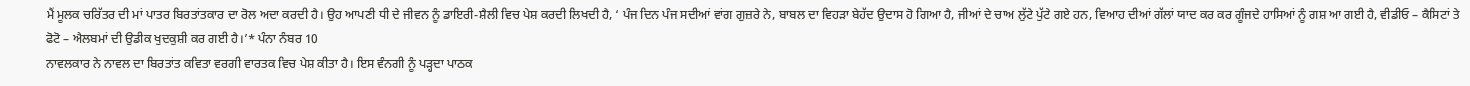ਮੈਂ ਮੂਲਕ ਚਰਿੱਤਰ ਦੀ ਮਾਂ ਪਾਤਰ ਬਿਰਤਾਂਤਕਾਰ ਦਾ ਰੋਲ ਅਦਾ ਕਰਦੀ ਹੈ। ਉਹ ਆਪਣੀ ਧੀ ਦੇ ਜੀਵਨ ਨੂੰ ਡਾਇਰੀ-ਸ਼ੈਲੀ ਵਿਚ ਪੇਸ਼ ਕਰਦੀ ਲਿਖਦੀ ਹੈ, ‘ ਪੰਜ ਦਿਨ ਪੰਜ ਸਦੀਆਂ ਵਾਂਗ ਗੁਜ਼ਰੇ ਨੇ, ਬਾਬਲ ਦਾ ਵਿਹੜਾ ਬੇਹੱਦ ਉਦਾਸ ਹੋ ਗਿਆ ਹੈ, ਜੀਆਂ ਦੇ ਚਾਅ ਲੁੱਟੇ ਪੁੱਟੇ ਗਏ ਹਨ, ਵਿਆਹ ਦੀਆਂ ਗੱਲਾਂ ਯਾਦ ਕਰ ਕਰ ਗੂੰਜਦੇ ਹਾਸਿਆਂ ਨੂੰ ਗਸ਼ ਆ ਗਈ ਹੈ, ਵੀਡੀਓ – ਕੈਸਿਟਾਂ ਤੇ ਫੋਟੋ – ਐਲਬਮਾਂ ਦੀ ਉਡੀਕ ਖੁਦਕੁਸ਼ੀ ਕਰ ਗਈ ਹੈ।’* ਪੰਨਾ ਨੰਬਰ 10
ਨਾਵਲਕਾਰ ਨੇ ਨਾਵਲ ਦਾ ਬਿਰਤਾਂਤ ਕਵਿਤਾ ਵਰਗੀ ਵਾਰਤਕ ਵਿਚ ਪੇਸ਼ ਕੀਤਾ ਹੈ। ਇਸ ਵੰਨਗੀ ਨੂੰ ਪੜ੍ਹਦਾ ਪਾਠਕ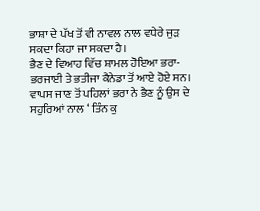ਭਾਸ਼ਾ ਦੇ ਪੱਖ ਤੋਂ ਵੀ ਨਾਵਲ ਨਾਲ ਵਧੇਰੇ ਜੁੜ ਸਕਦਾ ਕਿਹਾ ਜਾ ਸਕਦਾ ਹੈ।
ਭੈਣ ਦੇ ਵਿਆਹ ਵਿੱਚ ਸ਼ਾਮਲ ਹੋਇਆ ਭਰਾ-ਭਰਜਾਈ ਤੇ ਭਤੀਜਾ ਕੈਨੇਡਾ ਤੋਂ ਆਏ ਹੋਏ ਸਨ। ਵਾਪਸ ਜਾਣ ਤੋਂ ਪਹਿਲਾਂ ਭਰਾ ਨੇ ਭੈਣ ਨੂੰ ਉਸ ਦੇ ਸਹੁਰਿਆਂ ਨਾਲ ‘ ਤਿੰਨ ਕੁ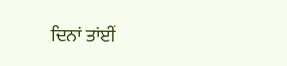ਦਿਨਾਂ ਤਾਂਈਂ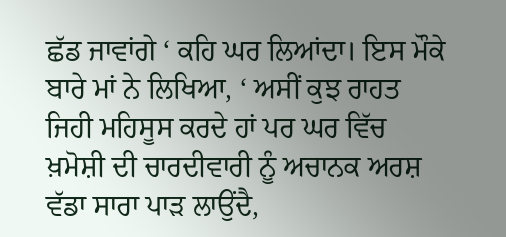ਛੱਡ ਜਾਵਾਂਗੇ ‘ ਕਹਿ ਘਰ ਲਿਆਂਦਾ। ਇਸ ਮੌਕੇ ਬਾਰੇ ਮਾਂ ਨੇ ਲਿਖਿਆ, ‘ ਅਸੀਂ ਕੁਝ ਰਾਹਤ ਜਿਹੀ ਮਹਿਸੂਸ ਕਰਦੇ ਹਾਂ ਪਰ ਘਰ ਵਿੱਚ ਖ਼ਮੋਸ਼ੀ ਦੀ ਚਾਰਦੀਵਾਰੀ ਨੂੰ ਅਚਾਨਕ ਅਰਸ਼ ਵੱਡਾ ਸਾਰਾ ਪਾੜ ਲਾਉਂਦੈ,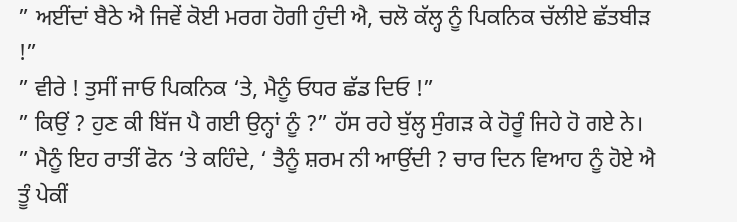” ਅਈਂਦਾਂ ਬੈਠੇ ਐ ਜਿਵੇਂ ਕੋਈ ਮਰਗ ਹੋਗੀ ਹੁੰਦੀ ਐ, ਚਲੋ ਕੱਲ੍ਹ ਨੂੰ ਪਿਕਨਿਕ ਚੱਲੀਏ ਛੱਤਬੀੜ !”
” ਵੀਰੇ ! ਤੁਸੀਂ ਜਾਓ ਪਿਕਨਿਕ ‘ਤੇ, ਮੈਨੂੰ ਓਧਰ ਛੱਡ ਦਿਓ !”
” ਕਿਉਂ ? ਹੁਣ ਕੀ ਬਿੱਜ ਪੈ ਗਈ ਉਨ੍ਹਾਂ ਨੂੰ ?” ਹੱਸ ਰਹੇ ਬੁੱਲ੍ਹ ਸੁੰਗੜ ਕੇ ਹੋਰੂੰ ਜਿਹੇ ਹੋ ਗਏ ਨੇ।
” ਮੈਨੂੰ ਇਹ ਰਾਤੀਂ ਫੋਨ ‘ਤੇ ਕਹਿੰਦੇ, ‘ ਤੈਨੂੰ ਸ਼ਰਮ ਨੀ ਆਉਂਦੀ ? ਚਾਰ ਦਿਨ ਵਿਆਹ ਨੂੰ ਹੋਏ ਐ ਤੂੰ ਪੇਕੀਂ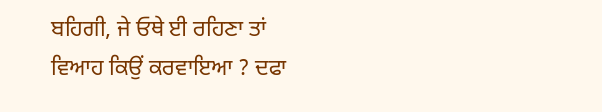ਬਹਿਗੀ, ਜੇ ਓਥੇ ਈ ਰਹਿਣਾ ਤਾਂ ਵਿਆਹ ਕਿਉਂ ਕਰਵਾਇਆ ? ਦਫਾ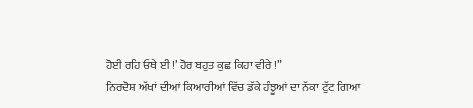ਹੋਈ ਰਹਿ ਓਥੇ ਈ !’ ਹੋਰ ਬਹੁਤ ਕੁਛ ਕਿਹਾ ਵੀਰੇ !”
ਨਿਰਦੋਸ਼ ਅੱਖਾਂ ਦੀਆਂ ਕਿਆਰੀਆਂ ਵਿੱਚ ਡੱਕੇ ਹੰਝੂਆਂ ਦਾ ਨੱਕਾ ਟੁੱਟ ਗਿਆ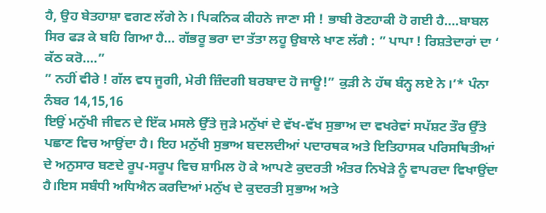ਹੈ, ਉਹ ਬੇਤਹਾਸ਼ਾ ਵਗਣ ਲੱਗੇ ਨੇ। ਪਿਕਨਿਕ ਕੀਹਨੇ ਜਾਣਾ ਸੀ ! ਭਾਬੀ ਰੋਣਹਾਕੀ ਹੋ ਗਈ ਹੈ….ਬਾਬਲ ਸਿਰ ਫੜ ਕੇ ਬਹਿ ਗਿਆ ਹੈ… ਗੱਭਰੂ ਭਰਾ ਦਾ ਤੱਤਾ ਲਹੂ ਉਬਾਲੇ ਖਾਣ ਲੱਗੈ : ” ਪਾਪਾ ! ਰਿਸ਼ਤੇਦਾਰਾਂ ਦਾ ‘ ਕੱਠ ਕਰੋ….”
” ਨਹੀਂ ਵੀਰੇ ! ਗੱਲ ਵਧ ਜੂਗੀ, ਮੇਰੀ ਜ਼ਿੰਦਗੀ ਬਰਬਾਦ ਹੋ ਜਾਊ!” ਕੁੜੀ ਨੇ ਹੱਥ ਬੰਨ੍ਹ ਲਏ ਨੇ।’* ਪੰਨਾ ਨੰਬਰ 14,15,16
ਇਉਂ ਮਨੁੱਖੀ ਜੀਵਨ ਦੇ ਇੱਕ ਮਸਲੇ ਉੱਤੇ ਜੁੜੇ ਮਨੁੱਖਾਂ ਦੇ ਵੱਖ-ਵੱਖ ਸੁਭਾਅ ਦਾ ਵਖਰੇਵਾਂ ਸਪੱਸ਼ਟ ਤੌਰ ਉੱਤੇ ਪਛਾਣ ਵਿਚ ਆਉਂਦਾ ਹੈ। ਇਹ ਮਨੁੱਖੀ ਸੁਭਾਅ ਬਦਲਦੀਆਂ ਪਦਾਰਥਕ ਅਤੇ ਇਤਿਹਾਸਕ ਪਰਿਸਥਿਤੀਆਂ ਦੇ ਅਨੁਸਾਰ ਬਣਦੇ ਰੂਪ-ਸਰੂਪ ਵਿਚ ਸ਼ਾਮਿਲ ਹੋ ਕੇ ਆਪਣੇ ਕੁਦਰਤੀ ਅੰਤਰ ਨਿਖੇੜੇ ਨੂੰ ਵਾਪਰਦਾ ਵਿਖਾਉਂਦਾ ਹੈ।ਇਸ ਸਬੰਧੀ ਅਧਿਐਨ ਕਰਦਿਆਂ ਮਨੁੱਖ ਦੇ ਕੁਦਰਤੀ ਸੁਭਾਅ ਅਤੇ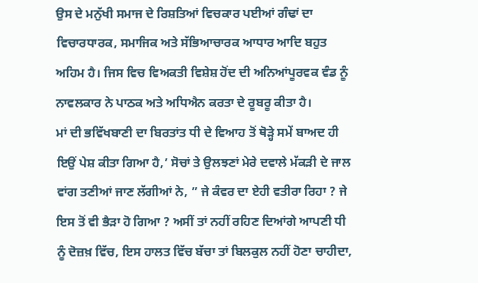ਉਸ ਦੇ ਮਨੁੱਖੀ ਸਮਾਜ ਦੇ ਰਿਸ਼ਤਿਆਂ ਵਿਚਕਾਰ ਪਈਆਂ ਗੰਢਾਂ ਦਾ ਵਿਚਾਰਧਾਰਕ, ਸਮਾਜਿਕ ਅਤੇ ਸੱਭਿਆਚਾਰਕ ਆਧਾਰ ਆਦਿ ਬਹੁਤ ਅਹਿਮ ਹੈ। ਜਿਸ ਵਿਚ ਵਿਅਕਤੀ ਵਿਸ਼ੇਸ਼ ਹੋਂਦ ਦੀ ਅਨਿਆਂਪੂਰਵਕ ਵੰਡ ਨੂੰ ਨਾਵਲਕਾਰ ਨੇ ਪਾਠਕ ਅਤੇ ਅਧਿਐਨ ਕਰਤਾ ਦੇ ਰੂਬਰੂ ਕੀਤਾ ਹੈ।
ਮਾਂ ਦੀ ਭਵਿੱਖਬਾਣੀ ਦਾ ਬਿਰਤਾਂਤ ਧੀ ਦੇ ਵਿਆਹ ਤੋਂ ਥੋੜ੍ਹੇ ਸਮੇਂ ਬਾਅਦ ਹੀ ਇਉਂ ਪੇਸ਼ ਕੀਤਾ ਗਿਆ ਹੈ,’ ਸੋਚਾਂ ਤੇ ਉਲਝਣਾਂ ਮੇਰੇ ਦਵਾਲੇ ਮੱਕੜੀ ਦੇ ਜਾਲ ਵਾਂਗ ਤਣੀਆਂ ਜਾਣ ਲੱਗੀਆਂ ਨੇ, ” ਜੇ ਕੰਵਰ ਦਾ ਏਹੀ ਵਤੀਰਾ ਰਿਹਾ ? ਜੇ ਇਸ ਤੋਂ ਵੀ ਭੈੜਾ ਹੋ ਗਿਆ ? ਅਸੀਂ ਤਾਂ ਨਹੀਂ ਰਹਿਣ ਦਿਆਂਗੇ ਆਪਣੀ ਧੀ ਨੂੰ ਦੋਜ਼ਖ਼ ਵਿੱਚ, ਇਸ ਹਾਲਤ ਵਿੱਚ ਬੱਚਾ ਤਾਂ ਬਿਲਕੁਲ ਨਹੀਂ ਹੋਣਾ ਚਾਹੀਦਾ,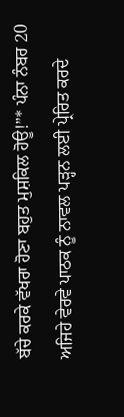ਬੱਚੇ ਕਰਕੇ ਵੱਖਰਾ ਹੋਣਾ ਬਹੁਤ ਮੁਸ਼ਕਿਲ ਹੋਊ!”* ਪੰਨਾ ਨੰਬਰ 20
ਅਜਿਹੇ ਵੇਰਵੇ ਪਾਠਕ ਨੂੰ ਨਾਵਲ ਪੜ੍ਹਨ ਲਈ ਪ੍ਰੇਰਿਤ ਕਰਦੇ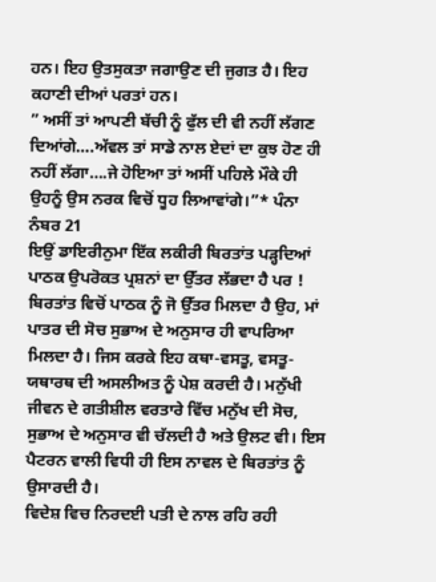ਹਨ। ਇਹ ਉਤਸੁਕਤਾ ਜਗਾਉਣ ਦੀ ਜੁਗਤ ਹੈ। ਇਹ ਕਹਾਣੀ ਦੀਆਂ ਪਰਤਾਂ ਹਨ।
” ਅਸੀਂ ਤਾਂ ਆਪਣੀ ਬੱਚੀ ਨੂੰ ਫੁੱਲ ਦੀ ਵੀ ਨਹੀਂ ਲੱਗਣ ਦਿਆਂਗੇ….ਅੱਵਲ ਤਾਂ ਸਾਡੇ ਨਾਲ ਏਦਾਂ ਦਾ ਕੁਝ ਹੋਣ ਹੀ ਨਹੀਂ ਲੱਗਾ….ਜੇ ਹੋਇਆ ਤਾਂ ਅਸੀਂ ਪਹਿਲੇ ਮੌਕੇ ਹੀ ਉਹਨੂੰ ਉਸ ਨਰਕ ਵਿਚੋਂ ਧੂਹ ਲਿਆਵਾਂਗੇ।”* ਪੰਨਾ ਨੰਬਰ 21
ਇਉਂ ਡਾਇਰੀਨੁਮਾ ਇੱਕ ਲਕੀਰੀ ਬਿਰਤਾਂਤ ਪੜ੍ਹਦਿਆਂ ਪਾਠਕ ਉਪਰੋਕਤ ਪ੍ਰਸ਼ਨਾਂ ਦਾ ਉੱਤਰ ਲੱਭਦਾ ਹੈ ਪਰ ! ਬਿਰਤਾਂਤ ਵਿਚੋਂ ਪਾਠਕ ਨੂੰ ਜੋ ਉੱਤਰ ਮਿਲਦਾ ਹੈ ਉਹ, ਮਾਂ ਪਾਤਰ ਦੀ ਸੋਚ ਸੁਭਾਅ ਦੇ ਅਨੁਸਾਰ ਹੀ ਵਾਪਰਿਆ ਮਿਲਦਾ ਹੈ। ਜਿਸ ਕਰਕੇ ਇਹ ਕਥਾ-ਵਸਤੂ, ਵਸਤੂ-ਯਥਾਰਥ ਦੀ ਅਸਲੀਅਤ ਨੂੰ ਪੇਸ਼ ਕਰਦੀ ਹੈ। ਮਨੁੱਖੀ ਜੀਵਨ ਦੇ ਗਤੀਸ਼ੀਲ ਵਰਤਾਰੇ ਵਿੱਚ ਮਨੁੱਖ ਦੀ ਸੋਚ, ਸੁਭਾਅ ਦੇ ਅਨੁਸਾਰ ਵੀ ਚੱਲਦੀ ਹੈ ਅਤੇ ਉਲਟ ਵੀ। ਇਸ ਪੈਟਰਨ ਵਾਲੀ ਵਿਧੀ ਹੀ ਇਸ ਨਾਵਲ ਦੇ ਬਿਰਤਾਂਤ ਨੂੰ ਉਸਾਰਦੀ ਹੈ।
ਵਿਦੇਸ਼ ਵਿਚ ਨਿਰਦਈ ਪਤੀ ਦੇ ਨਾਲ ਰਹਿ ਰਹੀ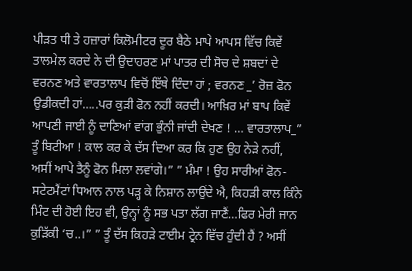ਪੀੜਤ ਧੀ ਤੇ ਹਜ਼ਾਰਾਂ ਕਿਲੋਮੀਟਰ ਦੂਰ ਬੈਠੇ ਮਾਪੇ ਆਪਸ ਵਿੱਚ ਕਿਵੇਂ ਤਾਲਮੇਲ ਕਰਦੇ ਨੇ ਦੀ ਉਦਾਹਰਣ ਮਾਂ ਪਾਤਰ ਦੀ ਸੋਚ ਦੇ ਸ਼ਬਦਾਂ ਦੇ ਵਰਨਣ ਅਤੇ ਵਾਰਤਾਲਾਪ ਵਿਚੋਂ ਇੱਥੇ ਦਿੰਦਾ ਹਾਂ ; ਵਰਨਣ _’ ਰੋਜ਼ ਫੋਨ ਉਡੀਕਦੀ ਹਾਂ…..ਪਰ ਕੁੜੀ ਫੋਨ ਨਹੀਂ ਕਰਦੀ। ਆਖ਼ਿਰ ਮਾਂ ਬਾਪ ਕਿਵੇਂ ਆਪਣੀ ਜਾਈ ਨੂੰ ਦਾਣਿਆਂ ਵਾਂਗ ਭੁੰਨੀ ਜਾਂਦੀ ਦੇਖਣ ! … ਵਾਰਤਾਲਾਪ_” ਤੂੰ ਬਿਟੀਆ ! ਕਾਲ ਕਰ ਕੇ ਦੱਸ ਦਿਆ ਕਰ ਕਿ ਹੁਣ ਉਹ ਨੇੜੇ ਨਹੀਂ, ਅਸੀਂ ਆਪੇ ਤੈਨੂੰ ਫੋਨ ਮਿਲਾ ਲਵਾਂਗੇ।” ” ਮੰਮਾ ! ਉਹ ਸਾਰੀਆਂ ਫੋਨ-ਸਟੇਟਮੈਂਟਾਂ ਧਿਆਨ ਨਾਲ ਪੜ੍ਹ ਕੇ ਨਿਸ਼ਾਨ ਲਾਉਂਦੇ ਐ, ਕਿਹੜੀ ਕਾਲ ਕਿੰਨੇ ਮਿੰਟ ਦੀ ਹੋਈ ਇਹ ਵੀ, ਉਨ੍ਹਾਂ ਨੂੰ ਸਭ ਪਤਾ ਲੱਗ ਜਾਣੈਂ…ਫਿਰ ਮੇਰੀ ਜਾਨ ਕੁੜਿੱਕੀ ‘ਚ..।” ” ਤੂੰ ਦੱਸ ਕਿਹੜੇ ਟਾਈਮ ਟ੍ਰੇਨ ਵਿੱਚ ਹੁੰਦੀ ਹੈਂ ? ਅਸੀਂ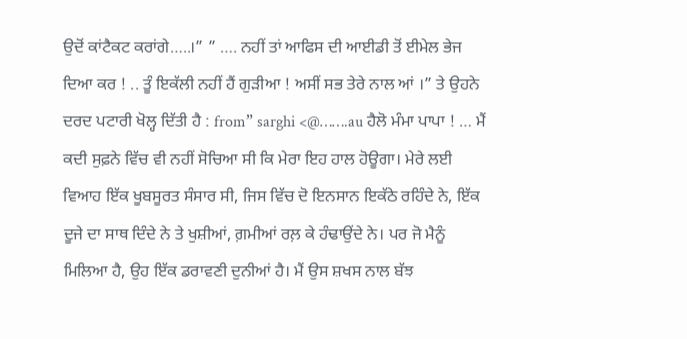ਉਦੋਂ ਕਾਂਟੈਕਟ ਕਰਾਂਗੇ…..।” ” …. ਨਹੀਂ ਤਾਂ ਆਫਿਸ ਦੀ ਆਈਡੀ ਤੋਂ ਈਮੇਲ ਭੇਜ ਦਿਆ ਕਰ ! .. ਤੂੰ ਇਕੱਲੀ ਨਹੀਂ ਹੈਂ ਗੁੜੀਆ ! ਅਸੀਂ ਸਭ ਤੇਰੇ ਨਾਲ ਆਂ ।” ਤੇ ਉਹਨੇ ਦਰਦ ਪਟਾਰੀ ਖੋਲ੍ਹ ਦਿੱਤੀ ਹੈ : from” sarghi <@…….au ਹੈਲੋ ਮੰਮਾ ਪਾਪਾ ! … ਮੈਂ ਕਦੀ ਸੁਫ਼ਨੇ ਵਿੱਚ ਵੀ ਨਹੀਂ ਸੋਚਿਆ ਸੀ ਕਿ ਮੇਰਾ ਇਹ ਹਾਲ ਹੋਊਗਾ। ਮੇਰੇ ਲਈ ਵਿਆਹ ਇੱਕ ਖੂਬਸੂਰਤ ਸੰਸਾਰ ਸੀ, ਜਿਸ ਵਿੱਚ ਦੋ ਇਨਸਾਨ ਇਕੱਠੇ ਰਹਿੰਦੇ ਨੇ, ਇੱਕ ਦੂਜੇ ਦਾ ਸਾਥ ਦਿੰਦੇ ਨੇ ਤੇ ਖੁਸ਼ੀਆਂ, ਗ਼ਮੀਆਂ ਰਲ਼ ਕੇ ਹੰਢਾਉਂਦੇ ਨੇ। ਪਰ ਜੋ ਮੈਨੂੰ ਮਿਲਿਆ ਹੈ, ਉਹ ਇੱਕ ਡਰਾਵਣੀ ਦੁਨੀਆਂ ਹੈ। ਮੈਂ ਉਸ ਸ਼ਖਸ ਨਾਲ ਬੱਝ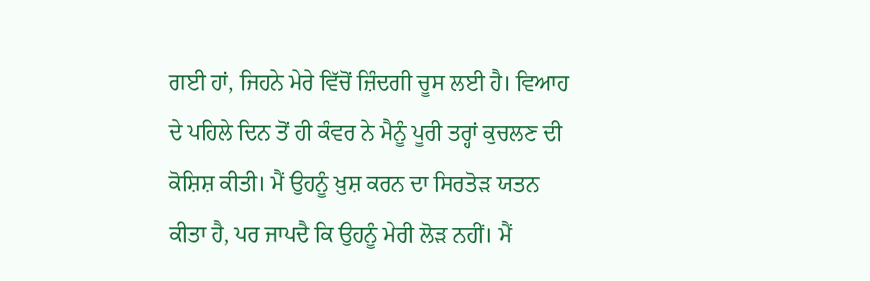ਗਈ ਹਾਂ, ਜਿਹਨੇ ਮੇਰੇ ਵਿੱਚੋਂ ਜ਼ਿੰਦਗੀ ਚੂਸ ਲਈ ਹੈ। ਵਿਆਹ ਦੇ ਪਹਿਲੇ ਦਿਨ ਤੋਂ ਹੀ ਕੰਵਰ ਨੇ ਮੈਨੂੰ ਪੂਰੀ ਤਰ੍ਹਾਂ ਕੁਚਲਣ ਦੀ ਕੋਸ਼ਿਸ਼ ਕੀਤੀ। ਮੈਂ ਉਹਨੂੰ ਖ਼ੁਸ਼ ਕਰਨ ਦਾ ਸਿਰਤੋੜ ਯਤਨ ਕੀਤਾ ਹੈ, ਪਰ ਜਾਪਦੈ ਕਿ ਉਹਨੂੰ ਮੇਰੀ ਲੋੜ ਨਹੀਂ। ਮੈਂ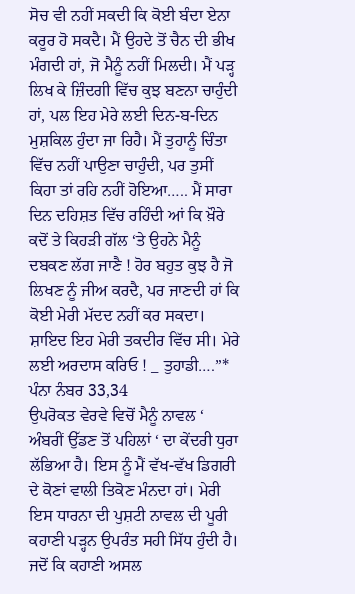ਸੋਚ ਵੀ ਨਹੀਂ ਸਕਦੀ ਕਿ ਕੋਈ ਬੰਦਾ ਏਨਾ ਕਰੂਰ ਹੋ ਸਕਦੈ। ਮੈਂ ਉਹਦੇ ਤੋਂ ਚੈਨ ਦੀ ਭੀਖ ਮੰਗਦੀ ਹਾਂ, ਜੋ ਮੈਨੂੰ ਨਹੀਂ ਮਿਲਦੀ। ਮੈਂ ਪੜ੍ਹ ਲਿਖ ਕੇ ਜ਼ਿੰਦਗੀ ਵਿੱਚ ਕੁਝ ਬਣਨਾ ਚਾਹੁੰਦੀ ਹਾਂ, ਪਲ ਇਹ ਮੇਰੇ ਲਈ ਦਿਨ-ਬ-ਦਿਨ ਮੁਸ਼ਕਿਲ ਹੁੰਦਾ ਜਾ ਰਿਹੈ। ਮੈਂ ਤੁਹਾਨੂੰ ਚਿੰਤਾ ਵਿੱਚ ਨਹੀਂ ਪਾਉਣਾ ਚਾਹੁੰਦੀ, ਪਰ ਤੁਸੀਂ ਕਿਹਾ ਤਾਂ ਰਹਿ ਨਹੀਂ ਹੋਇਆ….. ਮੈਂ ਸਾਰਾ ਦਿਨ ਦਹਿਸ਼ਤ ਵਿੱਚ ਰਹਿੰਦੀ ਆਂ ਕਿ ਖ਼ੌਰੇ ਕਦੋਂ ਤੇ ਕਿਹੜੀ ਗੱਲ ‘ਤੇ ਉਹਨੇ ਮੈਨੂੰ ਦਬਕਣ ਲੱਗ ਜਾਣੈ ! ਹੋਰ ਬਹੁਤ ਕੁਝ ਹੈ ਜੋ ਲਿਖਣ ਨੂੰ ਜੀਅ ਕਰਦੈ, ਪਰ ਜਾਣਦੀ ਹਾਂ ਕਿ ਕੋਈ ਮੇਰੀ ਮੱਦਦ ਨਹੀਂ ਕਰ ਸਕਦਾ। ਸ਼ਾਇਦ ਇਹ ਮੇਰੀ ਤਕਦੀਰ ਵਿੱਚ ਸੀ। ਮੇਰੇ ਲਈ ਅਰਦਾਸ ਕਰਿਓ ! _ ਤੁਹਾਡੀ….”* ਪੰਨਾ ਨੰਬਰ 33,34
ਉਪਰੋਕਤ ਵੇਰਵੇ ਵਿਚੋਂ ਮੈਨੂੰ ਨਾਵਲ ‘ ਅੰਬਰੀਂ ਉੱਡਣ ਤੋਂ ਪਹਿਲਾਂ ‘ ਦਾ ਕੇਂਦਰੀ ਧੁਰਾ ਲੱਭਿਆ ਹੈ। ਇਸ ਨੂੰ ਮੈਂ ਵੱਖ-ਵੱਖ ਡਿਗਰੀ ਦੇ ਕੋਣਾਂ ਵਾਲੀ ਤਿਕੋਣ ਮੰਨਦਾ ਹਾਂ। ਮੇਰੀ ਇਸ ਧਾਰਨਾ ਦੀ ਪੁਸ਼ਟੀ ਨਾਵਲ ਦੀ ਪੂਰੀ ਕਹਾਣੀ ਪੜ੍ਹਨ ਉਪਰੰਤ ਸਹੀ ਸਿੱਧ ਹੁੰਦੀ ਹੈ। ਜਦੋਂ ਕਿ ਕਹਾਣੀ ਅਸਲ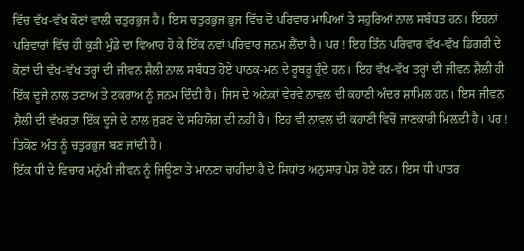ਵਿੱਚ ਵੱਖ-ਵੱਖ ਕੋਣਾਂ ਵਾਲੀ ਚਤੁਰਭੁਜ ਹੈ। ਇਸ ਚਤੁਰਭੁਜ ਭੁਜ ਵਿੱਚ ਦੋ ਪਰਿਵਾਰ ਮਾਪਿਆਂ ਤੇ ਸਹੁਰਿਆਂ ਨਾਲ ਸਬੰਧਤ ਹਨ। ਇਹਨਾਂ ਪਰਿਵਾਰਾਂ ਵਿੱਚ ਹੀ ਕੁੜੀ ਮੁੰਡੇ ਦਾ ਵਿਆਹ ਹੋ ਕੇ ਇੱਕ ਨਵਾਂ ਪਰਿਵਾਰ ਜਨਮ ਲੈਂਦਾ ਹੈ। ਪਰ ! ਇਹ ਤਿੰਨ ਪਰਿਵਾਰ ਵੱਖ-ਵੱਖ ਡਿਗਰੀ ਦੇ ਕੋਣਾਂ ਦੀ ਵੱਖ-ਵੱਖ ਤਰ੍ਹਾਂ ਦੀ ਜੀਵਨ ਸ਼ੈਲੀ ਨਾਲ ਸਬੰਧਤ ਹੋਏ ਪਾਠਕ-ਮਨ ਦੇ ਰੂਬਰੂ ਹੁੰਦੇ ਹਨ। ਇਹ ਵੱਖ-ਵੱਖ ਤਰ੍ਹਾਂ ਦੀ ਜੀਵਨ ਸ਼ੈਲੀ ਹੀ ਇੱਕ ਦੂਜੇ ਨਾਲ ਤਣਾਅ ਤੇ ਟਕਰਾਅ ਨੂੰ ਜਨਮ ਦਿੰਦੀ ਹੈ। ਜਿਸ ਦੇ ਅਨੇਕਾਂ ਵੇਰਵੇ ਨਾਵਲ ਦੀ ਕਹਾਣੀ ਅੰਦਰ ਸ਼ਾਮਿਲ ਹਨ। ਇਸ ਜੀਵਨ ਸ਼ੈਲੀ ਦੀ ਵੱਖਰਤਾ ਇੱਕ ਦੂਜੇ ਦੇ ਨਾਲ ਜੁੜਣ ਦੇ ਸਹਿਯੋਗ ਦੀ ਨਹੀਂ ਹੈ। ਇਹ ਵੀ ਨਾਵਲ ਦੀ ਕਹਾਣੀ ਵਿਚੋਂ ਜਾਣਕਾਰੀ ਮਿਲ਼ਦੀ ਹੈ। ਪਰ ! ਤਿਕੋਣ ਅੰਤ ਨੂੰ ਚਤੁਰਭੁਜ ਬਣ ਜਾਂਦੀ ਹੈ।
ਇੱਕ ਧੀ ਦੇ ਵਿਚਾਰ ਮਨੁੱਖੀ ਜੀਵਨ ਨੂੰ ਜਿਊਣਾ ਤੇ ਮਾਨਣਾ ਚਾਹੀਦਾ ਹੈ ਦੇ ਸਿਧਾਂਤ ਅਨੁਸਾਰ ਪੇਸ਼ ਹੋਏ ਹਨ। ਇਸ ਧੀ ਪਾਤਰ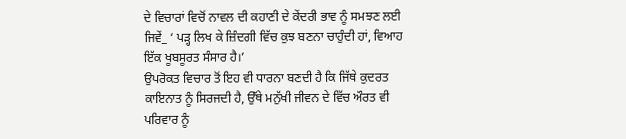ਦੇ ਵਿਚਾਰਾਂ ਵਿਚੋਂ ਨਾਵਲ ਦੀ ਕਹਾਣੀ ਦੇ ਕੇਂਦਰੀ ਭਾਵ ਨੂੰ ਸਮਝਣ ਲਈ ਜਿਵੇਂ_ ‘ ਪੜ੍ਹ ਲਿਖ ਕੇ ਜ਼ਿੰਦਗੀ ਵਿੱਚ ਕੁਝ ਬਣਨਾ ਚਾਹੁੰਦੀ ਹਾਂ, ਵਿਆਹ ਇੱਕ ਖੂਬਸੂਰਤ ਸੰਸਾਰ ਹੈ।’
ਉਪਰੋਕਤ ਵਿਚਾਰ ਤੋਂ ਇਹ ਵੀ ਧਾਰਨਾ ਬਣਦੀ ਹੈ ਕਿ ਜਿੱਥੇ ਕੁਦਰਤ ਕਾਇਨਾਤ ਨੂੰ ਸਿਰਜਦੀ ਹੈ, ਉੱਥੇ ਮਨੁੱਖੀ ਜੀਵਨ ਦੇ ਵਿੱਚ ਔਰਤ ਵੀ ਪਰਿਵਾਰ ਨੂੰ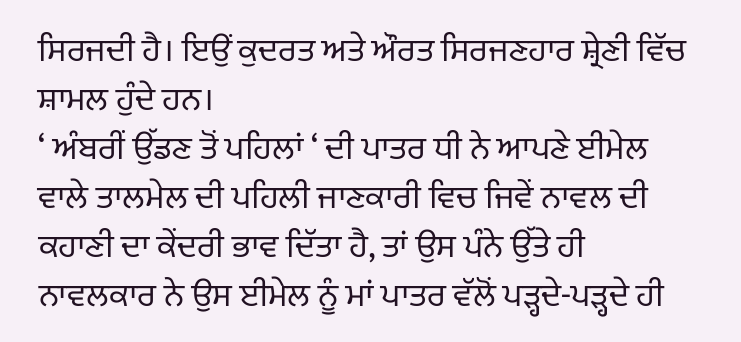ਸਿਰਜਦੀ ਹੈ। ਇਉਂ ਕੁਦਰਤ ਅਤੇ ਔਰਤ ਸਿਰਜਣਹਾਰ ਸ਼੍ਰੇਣੀ ਵਿੱਚ ਸ਼ਾਮਲ ਹੁੰਦੇ ਹਨ।
‘ ਅੰਬਰੀਂ ਉੱਡਣ ਤੋਂ ਪਹਿਲਾਂ ‘ ਦੀ ਪਾਤਰ ਧੀ ਨੇ ਆਪਣੇ ਈਮੇਲ ਵਾਲੇ ਤਾਲਮੇਲ ਦੀ ਪਹਿਲੀ ਜਾਣਕਾਰੀ ਵਿਚ ਜਿਵੇਂ ਨਾਵਲ ਦੀ ਕਹਾਣੀ ਦਾ ਕੇਂਦਰੀ ਭਾਵ ਦਿੱਤਾ ਹੈ, ਤਾਂ ਉਸ ਪੰਨੇ ਉੱਤੇ ਹੀ ਨਾਵਲਕਾਰ ਨੇ ਉਸ ਈਮੇਲ ਨੂੰ ਮਾਂ ਪਾਤਰ ਵੱਲੋਂ ਪੜ੍ਹਦੇ-ਪੜ੍ਹਦੇ ਹੀ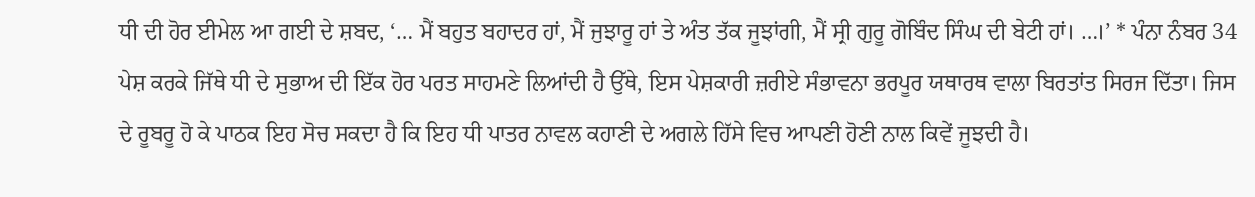ਧੀ ਦੀ ਹੋਰ ਈਮੇਲ ਆ ਗਈ ਦੇ ਸ਼ਬਦ, ‘… ਮੈਂ ਬਹੁਤ ਬਹਾਦਰ ਹਾਂ, ਮੈਂ ਜੁਝਾਰੂ ਹਾਂ ਤੇ ਅੰਤ ਤੱਕ ਜੂਝਾਂਗੀ, ਮੈਂ ਸ੍ਰੀ ਗੁਰੂ ਗੋਬਿੰਦ ਸਿੰਘ ਦੀ ਬੇਟੀ ਹਾਂ। …।’ * ਪੰਨਾ ਨੰਬਰ 34 ਪੇਸ਼ ਕਰਕੇ ਜਿੱਥੇ ਧੀ ਦੇ ਸੁਭਾਅ ਦੀ ਇੱਕ ਹੋਰ ਪਰਤ ਸਾਹਮਣੇ ਲਿਆਂਦੀ ਹੈ ਉੱਥੇ, ਇਸ ਪੇਸ਼ਕਾਰੀ ਜ਼ਰੀਏ ਸੰਭਾਵਨਾ ਭਰਪੂਰ ਯਥਾਰਥ ਵਾਲਾ ਬਿਰਤਾਂਤ ਸਿਰਜ ਦਿੱਤਾ। ਜਿਸ ਦੇ ਰੂਬਰੂ ਹੋ ਕੇ ਪਾਠਕ ਇਹ ਸੋਚ ਸਕਦਾ ਹੈ ਕਿ ਇਹ ਧੀ ਪਾਤਰ ਨਾਵਲ ਕਹਾਣੀ ਦੇ ਅਗਲੇ ਹਿੱਸੇ ਵਿਚ ਆਪਣੀ ਹੋਣੀ ਨਾਲ ਕਿਵੇਂ ਜੂਝਦੀ ਹੈ।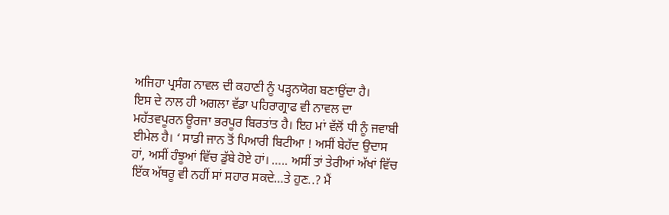ਅਜਿਹਾ ਪ੍ਰਸੰਗ ਨਾਵਲ ਦੀ ਕਹਾਣੀ ਨੂੰ ਪੜ੍ਹਨਯੋਗ ਬਣਾਉਂਦਾ ਹੈ।
ਇਸ ਦੇ ਨਾਲ ਹੀ ਅਗਲਾ ਵੱਡਾ ਪਹਿਰਾਗ੍ਰਾਫ ਵੀ ਨਾਵਲ ਦਾ ਮਹੱਤਵਪੂਰਨ ਊਰਜਾ ਭਰਪੂਰ ਬਿਰਤਾਂਤ ਹੈ। ਇਹ ਮਾਂ ਵੱਲੋਂ ਧੀ ਨੂੰ ਜਵਾਬੀ ਈਮੇਲ ਹੈ। ‘ ਸਾਡੀ ਜਾਨ ਤੋਂ ਪਿਆਰੀ ਬਿਟੀਆ ! ਅਸੀਂ ਬੇਹੱਦ ਉਦਾਸ ਹਾਂ, ਅਸੀਂ ਹੰਝੂਆਂ ਵਿੱਚ ਡੁੱਬੇ ਹੋਏ ਹਾਂ। ….. ਅਸੀਂ ਤਾਂ ਤੇਰੀਆਂ ਅੱਖਾਂ ਵਿੱਚ ਇੱਕ ਅੱਥਰੂ ਵੀ ਨਹੀਂ ਸਾਂ ਸਹਾਰ ਸਕਦੇ…ਤੇ ਹੁਣ..? ਮੈਂ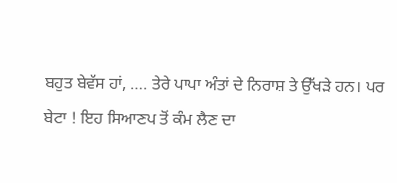ਬਹੁਤ ਬੇਵੱਸ ਹਾਂ, …. ਤੇਰੇ ਪਾਪਾ ਅੰਤਾਂ ਦੇ ਨਿਰਾਸ਼ ਤੇ ਉੱਖੜੇ ਹਨ। ਪਰ ਬੇਟਾ ! ਇਹ ਸਿਆਣਪ ਤੋਂ ਕੰਮ ਲੈਣ ਦਾ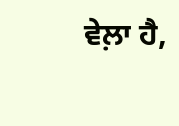ਵੇਲ਼ਾ ਹੈ,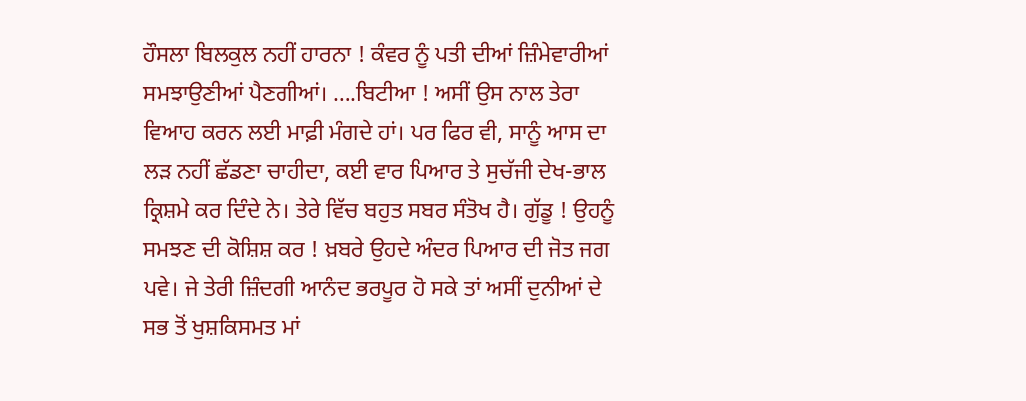ਹੌਸਲਾ ਬਿਲਕੁਲ ਨਹੀਂ ਹਾਰਨਾ ! ਕੰਵਰ ਨੂੰ ਪਤੀ ਦੀਆਂ ਜ਼ਿੰਮੇਵਾਰੀਆਂ ਸਮਝਾਉਣੀਆਂ ਪੈਣਗੀਆਂ। ….ਬਿਟੀਆ ! ਅਸੀਂ ਉਸ ਨਾਲ ਤੇਰਾ ਵਿਆਹ ਕਰਨ ਲਈ ਮਾਫ਼ੀ ਮੰਗਦੇ ਹਾਂ। ਪਰ ਫਿਰ ਵੀ, ਸਾਨੂੰ ਆਸ ਦਾ ਲੜ ਨਹੀਂ ਛੱਡਣਾ ਚਾਹੀਦਾ, ਕਈ ਵਾਰ ਪਿਆਰ ਤੇ ਸੁਚੱਜੀ ਦੇਖ-ਭਾਲ ਕ੍ਰਿਸ਼ਮੇ ਕਰ ਦਿੰਦੇ ਨੇ। ਤੇਰੇ ਵਿੱਚ ਬਹੁਤ ਸਬਰ ਸੰਤੋਖ ਹੈ। ਗੁੱਡੂ ! ਉਹਨੂੰ ਸਮਝਣ ਦੀ ਕੋਸ਼ਿਸ਼ ਕਰ ! ਖ਼ਬਰੇ ਉਹਦੇ ਅੰਦਰ ਪਿਆਰ ਦੀ ਜੋਤ ਜਗ ਪਵੇ। ਜੇ ਤੇਰੀ ਜ਼ਿੰਦਗੀ ਆਨੰਦ ਭਰਪੂਰ ਹੋ ਸਕੇ ਤਾਂ ਅਸੀਂ ਦੁਨੀਆਂ ਦੇ ਸਭ ਤੋਂ ਖੁਸ਼ਕਿਸਮਤ ਮਾਂ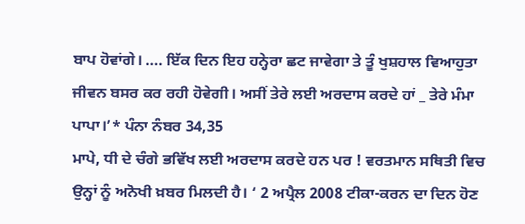ਬਾਪ ਹੋਵਾਂਗੇ। …. ਇੱਕ ਦਿਨ ਇਹ ਹਨ੍ਹੇਰਾ ਛਟ ਜਾਵੇਗਾ ਤੇ ਤੂੰ ਖੁਸ਼ਹਾਲ ਵਿਆਹੁਤਾ ਜੀਵਨ ਬਸਰ ਕਰ ਰਹੀ ਹੋਵੇਗੀ। ਅਸੀਂ ਤੇਰੇ ਲਈ ਅਰਦਾਸ ਕਰਦੇ ਹਾਂ _ ਤੇਰੇ ਮੰਮਾ ਪਾਪਾ।’* ਪੰਨਾ ਨੰਬਰ 34,35
ਮਾਪੇ, ਧੀ ਦੇ ਚੰਗੇ ਭਵਿੱਖ ਲਈ ਅਰਦਾਸ ਕਰਦੇ ਹਨ ਪਰ ! ਵਰਤਮਾਨ ਸਥਿਤੀ ਵਿਚ ਉਨ੍ਹਾਂ ਨੂੰ ਅਨੋਖੀ ਖ਼ਬਰ ਮਿਲਦੀ ਹੈ। ‘ 2 ਅਪ੍ਰੈਲ 2008 ਟੀਕਾ-ਕਰਨ ਦਾ ਦਿਨ ਹੋਣ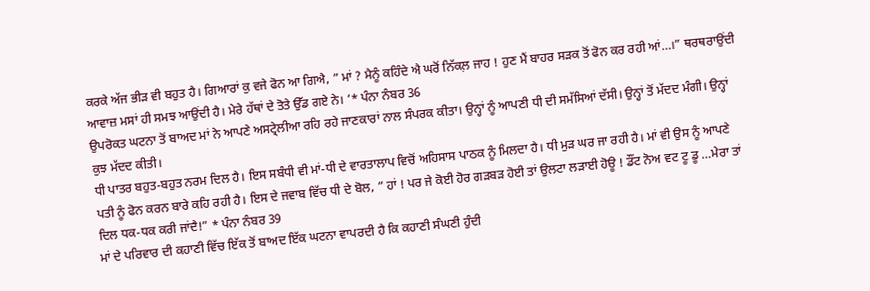ਕਰਕੇ ਅੱਜ ਭੀੜ ਵੀ ਬਹੁਤ ਹੈ। ਗਿਆਰਾਂ ਕੁ ਵਜੇ ਫੋਨ ਆ ਗਿਐ, ” ਮਾਂ ? ਮੈਨੂੰ ਕਹਿੰਦੇ ਐ ਘਰੋਂ ਨਿੱਕਲ਼ ਜਾਹ ! ਹੁਣ ਮੈਂ ਬਾਹਰ ਸੜਕ ਤੋਂ ਫੋਨ ਕਰ ਰਹੀ ਆਂ…।” ਥਰਥਰਾਉਂਦੀ ਆਵਾਜ਼ ਮਸਾਂ ਹੀ ਸਮਝ ਆਉਂਦੀ ਹੈ। ਮੇਰੇ ਹੱਥਾਂ ਦੇ ਤੋਤੇ ਉੱਡ ਗਏ ਨੇ। ‘* ਪੰਨਾ ਨੰਬਰ 36
ਉਪਰੋਕਤ ਘਟਨਾ ਤੋਂ ਬਾਅਦ ਮਾਂ ਨੇ ਆਪਣੇ ਅਸਟ੍ਰੇਲੀਆ ਰਹਿ ਰਹੇ ਜਾਣਕਾਰਾਂ ਨਾਲ ਸੰਪਰਕ ਕੀਤਾ। ਉਨ੍ਹਾਂ ਨੂੰ ਆਪਣੀ ਧੀ ਦੀ ਸਮੱਸਿਆਂ ਦੱਸੀ। ਉਨ੍ਹਾਂ ਤੋਂ ਮੱਦਦ ਮੰਗੀ। ਉਨ੍ਹਾਂ ਕੁਝ ਮੱਦਦ ਕੀਤੀ।
ਧੀ ਪਾਤਰ ਬਹੁਤ-ਬਹੁਤ ਨਰਮ ਦਿਲ ਹੈ। ਇਸ ਸਬੰਧੀ ਵੀ ਮਾਂ-ਧੀ ਦੇ ਵਾਰਤਾਲਾਪ ਵਿਚੋਂ ਅਹਿਸਾਸ ਪਾਠਕ ਨੂੰ ਮਿਲਦਾ ਹੈ। ਧੀ ਮੁੜ ਘਰ ਜਾ ਰਹੀ ਹੈ। ਮਾਂ ਵੀ ਉਸ ਨੂੰ ਆਪਣੇ ਪਤੀ ਨੂੰ ਫੋਨ ਕਰਨ ਬਾਰੇ ਕਹਿ ਰਹੀ ਹੈ। ਇਸ ਦੇ ਜਵਾਬ ਵਿੱਚ ਧੀ ਦੇ ਬੋਲ, ” ਹਾਂ ! ਪਰ ਜੇ ਕੋਈ ਹੋਰ ਗੜਬੜ ਹੋਈ ਤਾਂ ਉਲਟਾ ਲੜਾਈ ਹੋਊ ! ਡੌਂਟ ਨੋਅ ਵਟ ਟੂ ਡੂ …ਮੇਰਾ ਤਾਂ ਦਿਲ ਧਕ-ਧਕ ਕਰੀ ਜਾਂਦੈ!” * ਪੰਨਾ ਨੰਬਰ 39
ਮਾਂ ਦੇ ਪਰਿਵਾਰ ਦੀ ਕਹਾਣੀ ਵਿੱਚ ਇੱਕ ਤੋਂ ਬਾਅਦ ਇੱਕ ਘਟਨਾ ਵਾਪਰਦੀ ਹੈ ਕਿ ਕਹਾਣੀ ਸੰਘਣੀ ਹੁੰਦੀ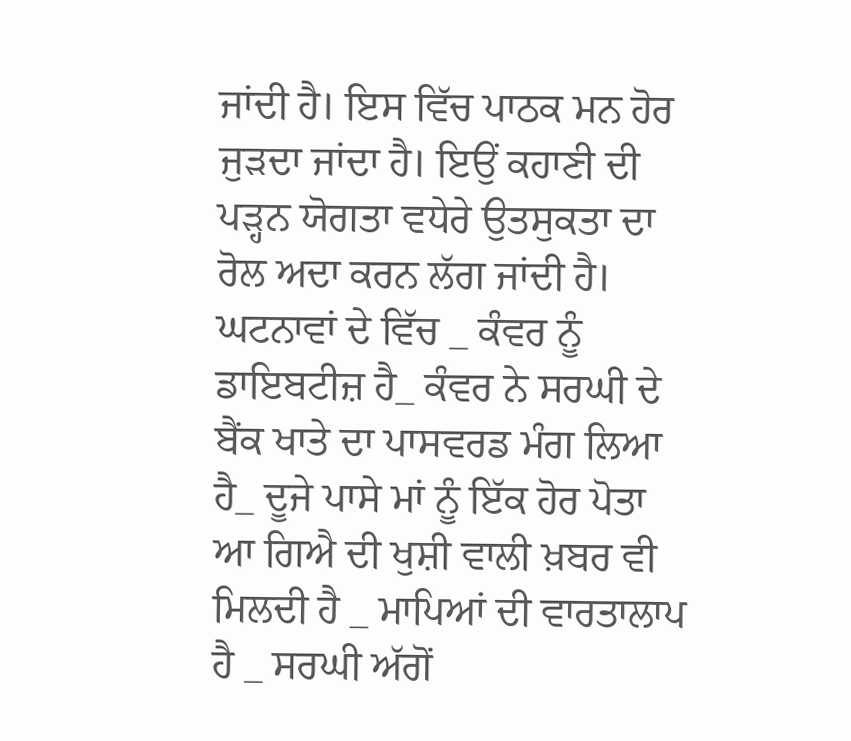ਜਾਂਦੀ ਹੈ। ਇਸ ਵਿੱਚ ਪਾਠਕ ਮਨ ਹੋਰ ਜੁੜਦਾ ਜਾਂਦਾ ਹੈ। ਇਉਂ ਕਹਾਣੀ ਦੀ ਪੜ੍ਹਨ ਯੋਗਤਾ ਵਧੇਰੇ ਉਤਸੁਕਤਾ ਦਾ ਰੋਲ ਅਦਾ ਕਰਨ ਲੱਗ ਜਾਂਦੀ ਹੈ। ਘਟਨਾਵਾਂ ਦੇ ਵਿੱਚ _ ਕੰਵਰ ਨੂੰ ਡਾਇਬਟੀਜ਼ ਹੈ_ ਕੰਵਰ ਨੇ ਸਰਘੀ ਦੇ ਬੈਂਕ ਖਾਤੇ ਦਾ ਪਾਸਵਰਡ ਮੰਗ ਲਿਆ ਹੈ_ ਦੂਜੇ ਪਾਸੇ ਮਾਂ ਨੂੰ ਇੱਕ ਹੋਰ ਪੋਤਾ ਆ ਗਿਐ ਦੀ ਖੁਸ਼ੀ ਵਾਲੀ ਖ਼ਬਰ ਵੀ ਮਿਲਦੀ ਹੈ _ ਮਾਪਿਆਂ ਦੀ ਵਾਰਤਾਲਾਪ ਹੈ _ ਸਰਘੀ ਅੱਗੋਂ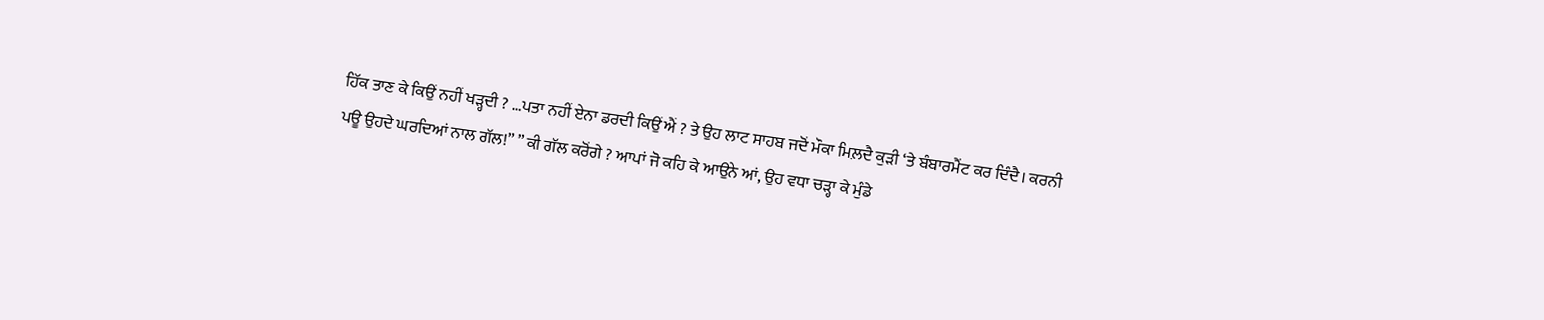ਹਿੱਕ ਤਾਣ ਕੇ ਕਿਉਂ ਨਹੀਂ ਖੜ੍ਹਦੀ ? …ਪਤਾ ਨਹੀਂ ਏਨਾ ਡਰਦੀ ਕਿਉਂ ਐਂ ? ਤੇ ਉਹ ਲਾਟ ਸਾਹਬ ਜਦੋਂ ਮੌਕਾ ਮਿਲ਼ਦੈ ਕੁੜੀ ‘ਤੇ ਬੰਬਾਰਮੈਂਟ ਕਰ ਦਿੰਦੈ। ਕਰਨੀ ਪਊ ਉਹਦੇ ਘਰਦਿਆਂ ਨਾਲ ਗੱਲ!” ” ਕੀ ਗੱਲ ਕਰੋਂਗੇ ? ਆਪਾਂ ਜੋ ਕਹਿ ਕੇ ਆਉਨੇ ਆਂ, ਉਹ ਵਧਾ ਚੜ੍ਹਾ ਕੇ ਮੁੰਡੇ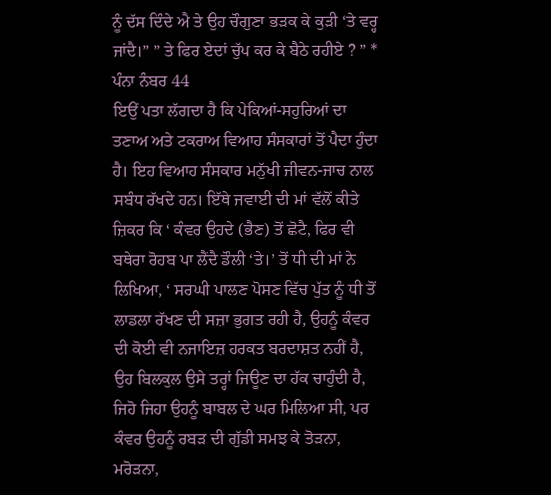ਨੂੰ ਦੱਸ ਦਿੰਦੇ ਐ ਤੇ ਉਹ ਚੌਗੁਣਾ ਭੜਕ ਕੇ ਕੁੜੀ ‘ਤੇ ਵਰ੍ਹ ਜਾਂਦੈ।” ” ਤੇ ਫਿਰ ਏਦਾਂ ਚੁੱਪ ਕਰ ਕੇ ਬੈਠੇ ਰਹੀਏ ? ” * ਪੰਨਾ ਨੰਬਰ 44
ਇਉਂ ਪਤਾ ਲੱਗਦਾ ਹੈ ਕਿ ਪੇਕਿਆਂ-ਸਹੁਰਿਆਂ ਦਾ ਤਣਾਅ ਅਤੇ ਟਕਰਾਅ ਵਿਆਹ ਸੰਸਕਾਰਾਂ ਤੋਂ ਪੈਦਾ ਹੁੰਦਾ ਹੈ। ਇਹ ਵਿਆਹ ਸੰਸਕਾਰ ਮਨੁੱਖੀ ਜੀਵਨ-ਜਾਚ ਨਾਲ ਸਬੰਧ ਰੱਖਦੇ ਹਨ। ਇੱਥੇ ਜਵਾਈ ਦੀ ਮਾਂ ਵੱਲੋਂ ਕੀਤੇ ਜ਼ਿਕਰ ਕਿ ‘ ਕੰਵਰ ਉਹਦੇ (ਭੈਣ) ਤੋਂ ਛੋਟੈ, ਫਿਰ ਵੀ ਬਥੇਰਾ ਰੋਹਬ ਪਾ ਲੈਂਦੈ ਡੌਲੀ ‘ਤੇ।’ ਤੋਂ ਧੀ ਦੀ ਮਾਂ ਨੇ ਲਿਖਿਆ, ‘ ਸਰਘੀ ਪਾਲਣ ਪੋਸਣ ਵਿੱਚ ਪੁੱਤ ਨੂੰ ਧੀ ਤੋਂ ਲਾਡਲਾ ਰੱਖਣ ਦੀ ਸਜ਼ਾ ਭੁਗਤ ਰਹੀ ਹੈ, ਉਹਨੂੰ ਕੰਵਰ ਦੀ ਕੋਈ ਵੀ ਨਜਾਇਜ਼ ਹਰਕਤ ਬਰਦਾਸ਼ਤ ਨਹੀਂ ਹੈ, ਉਹ ਬਿਲਕੁਲ ਉਸੇ ਤਰ੍ਹਾਂ ਜਿਊਣ ਦਾ ਹੱਕ ਚਾਹੁੰਦੀ ਹੈ, ਜਿਹੋ ਜਿਹਾ ਉਹਨੂੰ ਬਾਬਲ ਦੇ ਘਰ ਮਿਲਿਆ ਸੀ, ਪਰ ਕੰਵਰ ਉਹਨੂੰ ਰਬੜ ਦੀ ਗੁੱਡੀ ਸਮਝ ਕੇ ਤੋੜਨਾ, ਮਰੋੜਨਾ,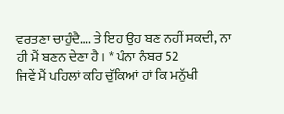ਵਰਤਣਾ ਚਾਹੁੰਦੈ…. ਤੇ ਇਹ ਉਹ ਬਣ ਨਹੀਂ ਸਕਦੀ, ਨਾ ਹੀ ਮੈਂ ਬਣਨ ਦੇਣਾ ਹੈ। * ਪੰਨਾ ਨੰਬਰ 52
ਜਿਵੇਂ ਮੈਂ ਪਹਿਲਾਂ ਕਹਿ ਚੁੱਕਿਆਂ ਹਾਂ ਕਿ ਮਨੁੱਖੀ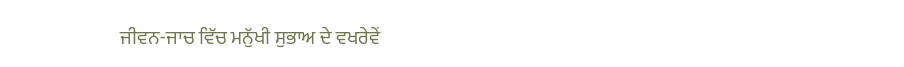ਜੀਵਨ-ਜਾਚ ਵਿੱਚ ਮਨੁੱਖੀ ਸੁਭਾਅ ਦੇ ਵਖਰੇਵੇਂ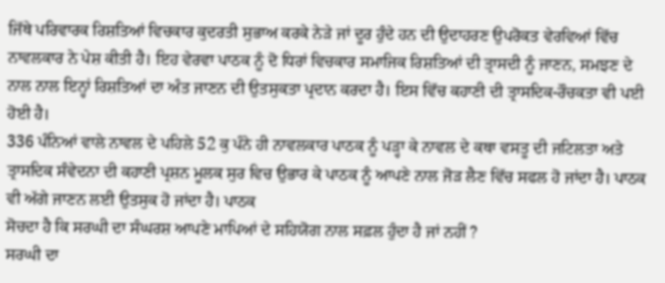ਜਿੱਥੇ ਪਰਿਵਾਰਕ ਰਿਸ਼ਤਿਆਂ ਵਿਚਕਾਰ ਕੁਦਰਤੀ ਸੁਭਾਅ ਕਰਕੇ ਨੇੜੇ ਜਾਂ ਦੂਰ ਹੁੰਦੇ ਹਨ ਦੀ ਉਦਾਹਰਣ ਉਪਰੋਕਤ ਵੇਰਵਿਆਂ ਵਿੱਚ ਨਾਵਲਕਾਰ ਨੇ ਪੇਸ਼ ਕੀਤੀ ਹੈ। ਇਹ ਵੇਰਵਾ ਪਾਠਕ ਨੂੰ ਦੋ ਧਿਰਾਂ ਵਿਚਕਾਰ ਸਮਾਜਿਕ ਰਿਸ਼ਤਿਆਂ ਦੀ ਤ੍ਰਾਸਦੀ ਨੂੰ ਜਾਣਨ, ਸਮਝਣ ਦੇ ਨਾਲ ਨਾਲ ਇਨ੍ਹਾਂ ਰਿਸ਼ਤਿਆਂ ਦਾ ਅੰਤ ਜਾਣਨ ਦੀ ਉਤਸੁਕਤਾ ਪ੍ਰਦਾਨ ਕਰਦਾ ਹੈ। ਇਸ ਵਿੱਚ ਕਹਾਣੀ ਦੀ ਤ੍ਰਾਸਦਿਕ-ਰੌਚਕਤਾ ਵੀ ਪਈ ਹੋਈ ਹੈ।
336 ਪੰਨਿਆਂ ਵਾਲੇ ਨਾਵਲ ਦੇ ਪਹਿਲੇ 52 ਕੁ ਪੰਨੇ ਹੀ ਨਾਵਲਕਾਰ ਪਾਠਕ ਨੂੰ ਪੜ੍ਹਾ ਕੇ ਨਾਵਲ ਦੇ ਕਥਾ ਵਸਤੂ ਦੀ ਜਟਿਲਤਾ ਅਤੇ ਤ੍ਰਾਸਦਿਕ ਸੰਵੇਦਨਾ ਦੀ ਕਹਾਣੀ ਪ੍ਰਸ਼ਨ ਮੂਲਕ ਸੁਰ ਵਿਚ ਉਭਾਰ ਕੇ ਪਾਠਕ ਨੂੰ ਆਪਣੇ ਨਾਲ ਜੋੜ ਲੈਣ ਵਿੱਚ ਸਫਲ ਹੋ ਜਾਂਦਾ ਹੈ। ਪਾਠਕ ਵੀ ਅੱਗੇ ਜਾਣਨ ਲਈ ਉਤਸੁਕ ਹੋ ਜਾਂਦਾ ਹੈ। ਪਾਠਕ
ਸੋਚਦਾ ਹੈ ਕਿ ਸਰਘੀ ਦਾ ਸੰਘਰਸ਼ ਆਪਣੇ ਮਾਪਿਆਂ ਦੇ ਸਹਿਯੋਗ ਨਾਲ ਸਫ਼ਲ ਹੁੰਦਾ ਹੈ ਜਾਂ ਨਹੀਂ ?
ਸਰਘੀ ਦਾ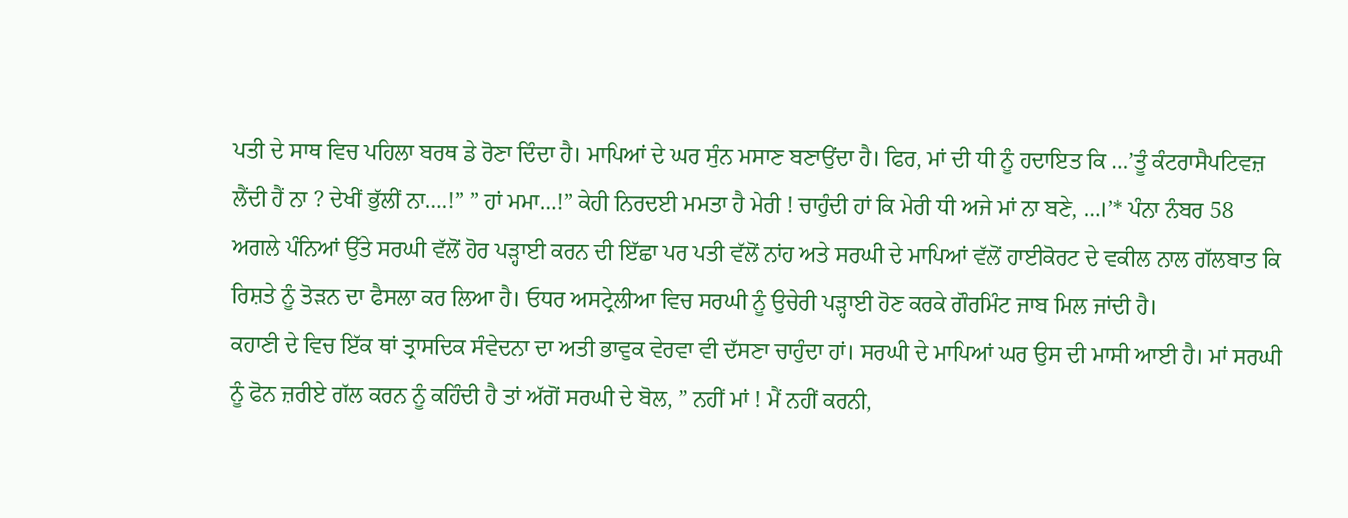ਪਤੀ ਦੇ ਸਾਥ ਵਿਚ ਪਹਿਲਾ ਬਰਥ ਡੇ ਰੋਣਾ ਦਿੰਦਾ ਹੈ। ਮਾਪਿਆਂ ਦੇ ਘਰ ਸੁੰਨ ਮਸਾਣ ਬਣਾਉਂਦਾ ਹੈ। ਫਿਰ, ਮਾਂ ਦੀ ਧੀ ਨੂੰ ਹਦਾਇਤ ਕਿ …’ਤੂੰ ਕੰਟਰਾਸੈਪਟਿਵਜ਼ ਲੈਂਦੀ ਹੈਂ ਨਾ ? ਦੇਖੀਂ ਭੁੱਲੀਂ ਨਾ….!” ” ਹਾਂ ਮਮਾ…!” ਕੇਹੀ ਨਿਰਦਈ ਮਮਤਾ ਹੈ ਮੇਰੀ ! ਚਾਹੁੰਦੀ ਹਾਂ ਕਿ ਮੇਰੀ ਧੀ ਅਜੇ ਮਾਂ ਨਾ ਬਣੇ, …।’* ਪੰਨਾ ਨੰਬਰ 58
ਅਗਲੇ ਪੰਨਿਆਂ ਉੱਤੇ ਸਰਘੀ ਵੱਲੋਂ ਹੋਰ ਪੜ੍ਹਾਈ ਕਰਨ ਦੀ ਇੱਛਾ ਪਰ ਪਤੀ ਵੱਲੋਂ ਨਾਂਹ ਅਤੇ ਸਰਘੀ ਦੇ ਮਾਪਿਆਂ ਵੱਲੋਂ ਹਾਈਕੋਰਟ ਦੇ ਵਕੀਲ ਨਾਲ ਗੱਲਬਾਤ ਕਿ ਰਿਸ਼ਤੇ ਨੂੰ ਤੋੜਨ ਦਾ ਫੈਸਲਾ ਕਰ ਲਿਆ ਹੈ। ਓਧਰ ਅਸਟ੍ਰੇਲੀਆ ਵਿਚ ਸਰਘੀ ਨੂੰ ਉਚੇਰੀ ਪੜ੍ਹਾਈ ਹੋਣ ਕਰਕੇ ਗੌਰਮਿੰਟ ਜਾਬ ਮਿਲ ਜਾਂਦੀ ਹੈ।
ਕਹਾਣੀ ਦੇ ਵਿਚ ਇੱਕ ਥਾਂ ਤ੍ਰਾਸਦਿਕ ਸੰਵੇਦਨਾ ਦਾ ਅਤੀ ਭਾਵੁਕ ਵੇਰਵਾ ਵੀ ਦੱਸਣਾ ਚਾਹੁੰਦਾ ਹਾਂ। ਸਰਘੀ ਦੇ ਮਾਪਿਆਂ ਘਰ ਉਸ ਦੀ ਮਾਸੀ ਆਈ ਹੈ। ਮਾਂ ਸਰਘੀ ਨੂੰ ਫੋਨ ਜ਼ਰੀਏ ਗੱਲ ਕਰਨ ਨੂੰ ਕਹਿੰਦੀ ਹੈ ਤਾਂ ਅੱਗੋਂ ਸਰਘੀ ਦੇ ਬੋਲ, ” ਨਹੀਂ ਮਾਂ ! ਮੈਂ ਨਹੀਂ ਕਰਨੀ,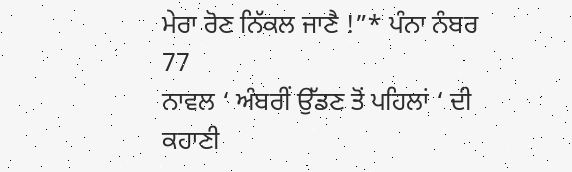ਮੇਰਾ ਰੋਣ ਨਿੱਕਲ ਜਾਣੈ !”* ਪੰਨਾ ਨੰਬਰ 77
ਨਾਵਲ ‘ ਅੰਬਰੀਂ ਉੱਡਣ ਤੋਂ ਪਹਿਲਾਂ ‘ ਦੀ ਕਹਾਣੀ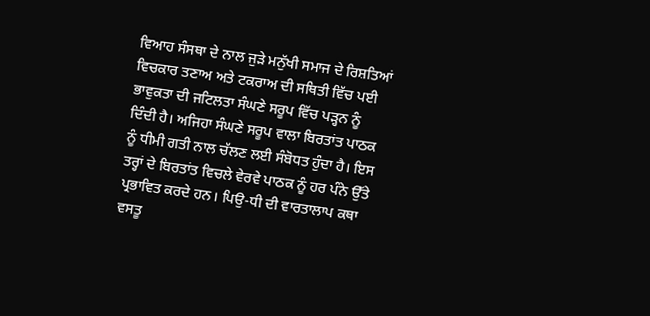ਵਿਆਹ ਸੰਸਥਾ ਦੇ ਨਾਲ ਜੁੜੇ ਮਨੁੱਖੀ ਸਮਾਜ ਦੇ ਰਿਸ਼ਤਿਆਂ ਵਿਚਕਾਰ ਤਣਾਅ ਅਤੇ ਟਕਰਾਅ ਦੀ ਸਥਿਤੀ ਵਿੱਚ ਪਈ ਭਾਵੁਕਤਾ ਦੀ ਜਟਿਲਤਾ ਸੰਘਣੇ ਸਰੂਪ ਵਿੱਚ ਪੜ੍ਹਨ ਨੂੰ ਦਿੰਦੀ ਹੈ। ਅਜਿਹਾ ਸੰਘਣੇ ਸਰੂਪ ਵਾਲਾ ਬਿਰਤਾਂਤ ਪਾਠਕ ਨੂੰ ਧੀਮੀ ਗਤੀ ਨਾਲ ਚੱਲਣ ਲਈ ਸੰਬੋਧਤ ਹੁੰਦਾ ਹੈ। ਇਸ ਤਰ੍ਹਾਂ ਦੇ ਬਿਰਤਾਂਤ ਵਿਚਲੇ ਵੇਰਵੇ ਪਾਠਕ ਨੂੰ ਹਰ ਪੰਨੇ ਉੱਤੇ ਪ੍ਰਭਾਵਿਤ ਕਰਦੇ ਹਨ। ਪਿਉ-ਧੀ ਦੀ ਵਾਰਤਾਲਾਪ ਕਥਾ ਵਸਤੂ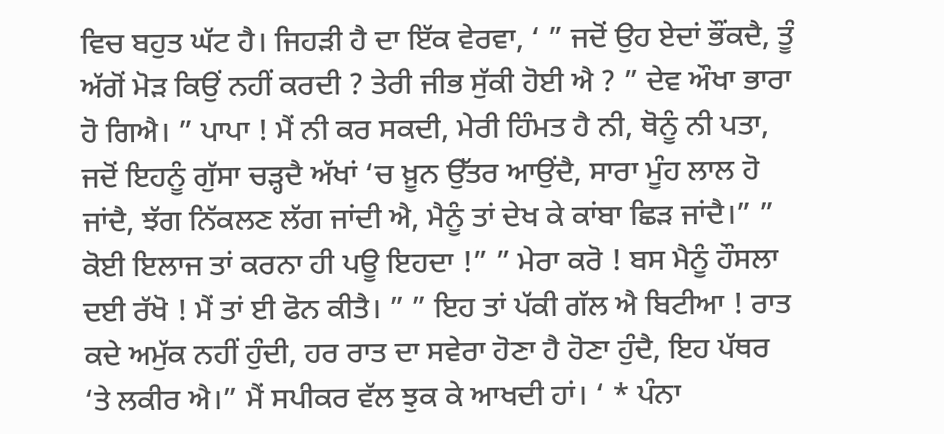ਵਿਚ ਬਹੁਤ ਘੱਟ ਹੈ। ਜਿਹੜੀ ਹੈ ਦਾ ਇੱਕ ਵੇਰਵਾ, ‘ ” ਜਦੋਂ ਉਹ ਏਦਾਂ ਭੌਂਕਦੈ, ਤੂੰ ਅੱਗੋਂ ਮੋੜ ਕਿਉਂ ਨਹੀਂ ਕਰਦੀ ? ਤੇਰੀ ਜੀਭ ਸੁੱਕੀ ਹੋਈ ਐ ? ” ਦੇਵ ਔਖਾ ਭਾਰਾ ਹੋ ਗਿਐ। ” ਪਾਪਾ ! ਮੈਂ ਨੀ ਕਰ ਸਕਦੀ, ਮੇਰੀ ਹਿੰਮਤ ਹੈ ਨੀ, ਥੋਨੂੰ ਨੀ ਪਤਾ, ਜਦੋਂ ਇਹਨੂੰ ਗੁੱਸਾ ਚੜ੍ਹਦੈ ਅੱਖਾਂ ‘ਚ ਖ਼ੂਨ ਉੱਤਰ ਆਉਂਦੈ, ਸਾਰਾ ਮੂੰਹ ਲਾਲ ਹੋ ਜਾਂਦੈ, ਝੱਗ ਨਿੱਕਲਣ ਲੱਗ ਜਾਂਦੀ ਐ, ਮੈਨੂੰ ਤਾਂ ਦੇਖ ਕੇ ਕਾਂਬਾ ਛਿੜ ਜਾਂਦੈ।” ” ਕੋਈ ਇਲਾਜ ਤਾਂ ਕਰਨਾ ਹੀ ਪਊ ਇਹਦਾ !” ” ਮੇਰਾ ਕਰੋ ! ਬਸ ਮੈਨੂੰ ਹੌਸਲਾ ਦਈ ਰੱਖੋ ! ਮੈਂ ਤਾਂ ਈ ਫੋਨ ਕੀਤੈ। ” ” ਇਹ ਤਾਂ ਪੱਕੀ ਗੱਲ ਐ ਬਿਟੀਆ ! ਰਾਤ ਕਦੇ ਅਮੁੱਕ ਨਹੀਂ ਹੁੰਦੀ, ਹਰ ਰਾਤ ਦਾ ਸਵੇਰਾ ਹੋਣਾ ਹੈ ਹੋਣਾ ਹੁੰਦੈ, ਇਹ ਪੱਥਰ ‘ਤੇ ਲਕੀਰ ਐ।” ਮੈਂ ਸਪੀਕਰ ਵੱਲ ਝੁਕ ਕੇ ਆਖਦੀ ਹਾਂ। ‘ * ਪੰਨਾ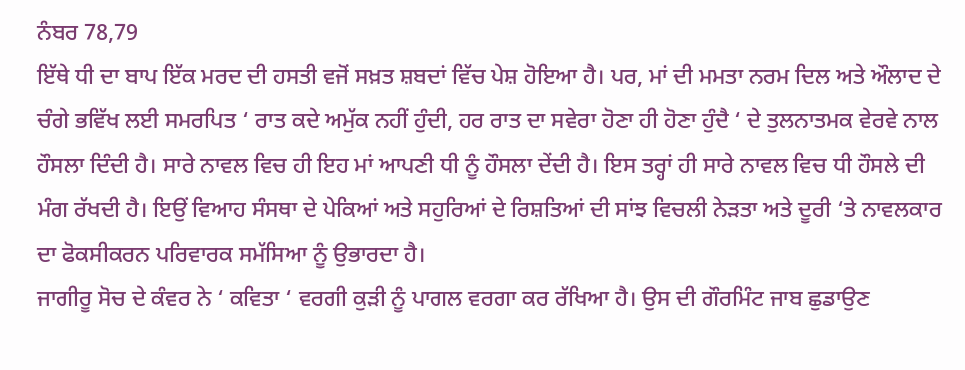ਨੰਬਰ 78,79
ਇੱਥੇ ਧੀ ਦਾ ਬਾਪ ਇੱਕ ਮਰਦ ਦੀ ਹਸਤੀ ਵਜੋਂ ਸਖ਼ਤ ਸ਼ਬਦਾਂ ਵਿੱਚ ਪੇਸ਼ ਹੋਇਆ ਹੈ। ਪਰ, ਮਾਂ ਦੀ ਮਮਤਾ ਨਰਮ ਦਿਲ ਅਤੇ ਔਲਾਦ ਦੇ ਚੰਗੇ ਭਵਿੱਖ ਲਈ ਸਮਰਪਿਤ ‘ ਰਾਤ ਕਦੇ ਅਮੁੱਕ ਨਹੀਂ ਹੁੰਦੀ, ਹਰ ਰਾਤ ਦਾ ਸਵੇਰਾ ਹੋਣਾ ਹੀ ਹੋਣਾ ਹੁੰਦੈ ‘ ਦੇ ਤੁਲਨਾਤਮਕ ਵੇਰਵੇ ਨਾਲ ਹੌਸਲਾ ਦਿੰਦੀ ਹੈ। ਸਾਰੇ ਨਾਵਲ ਵਿਚ ਹੀ ਇਹ ਮਾਂ ਆਪਣੀ ਧੀ ਨੂੰ ਹੌਸਲਾ ਦੇਂਦੀ ਹੈ। ਇਸ ਤਰ੍ਹਾਂ ਹੀ ਸਾਰੇ ਨਾਵਲ ਵਿਚ ਧੀ ਹੌਸਲੇ ਦੀ ਮੰਗ ਰੱਖਦੀ ਹੈ। ਇਉਂ ਵਿਆਹ ਸੰਸਥਾ ਦੇ ਪੇਕਿਆਂ ਅਤੇ ਸਹੁਰਿਆਂ ਦੇ ਰਿਸ਼ਤਿਆਂ ਦੀ ਸਾਂਝ ਵਿਚਲੀ ਨੇੜਤਾ ਅਤੇ ਦੂਰੀ ‘ਤੇ ਨਾਵਲਕਾਰ ਦਾ ਫੋਕਸੀਕਰਨ ਪਰਿਵਾਰਕ ਸਮੱਸਿਆ ਨੂੰ ਉਭਾਰਦਾ ਹੈ।
ਜਾਗੀਰੂ ਸੋਚ ਦੇ ਕੰਵਰ ਨੇ ‘ ਕਵਿਤਾ ‘ ਵਰਗੀ ਕੁੜੀ ਨੂੰ ਪਾਗਲ ਵਰਗਾ ਕਰ ਰੱਖਿਆ ਹੈ। ਉਸ ਦੀ ਗੌਰਮਿੰਟ ਜਾਬ ਛੁਡਾਉਣ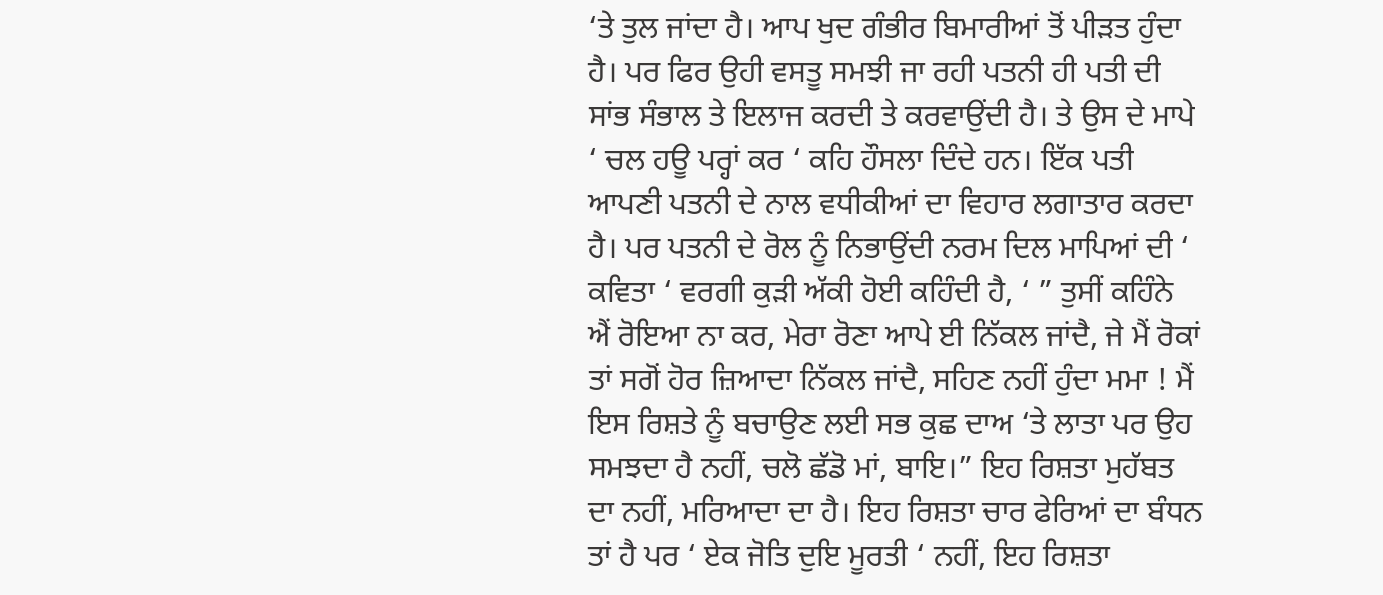‘ਤੇ ਤੁਲ ਜਾਂਦਾ ਹੈ। ਆਪ ਖੁਦ ਗੰਭੀਰ ਬਿਮਾਰੀਆਂ ਤੋਂ ਪੀੜਤ ਹੁੰਦਾ ਹੈ। ਪਰ ਫਿਰ ਉਹੀ ਵਸਤੂ ਸਮਝੀ ਜਾ ਰਹੀ ਪਤਨੀ ਹੀ ਪਤੀ ਦੀ ਸਾਂਭ ਸੰਭਾਲ ਤੇ ਇਲਾਜ ਕਰਦੀ ਤੇ ਕਰਵਾਉਂਦੀ ਹੈ। ਤੇ ਉਸ ਦੇ ਮਾਪੇ ‘ ਚਲ ਹਊ ਪਰ੍ਹਾਂ ਕਰ ‘ ਕਹਿ ਹੌਸਲਾ ਦਿੰਦੇ ਹਨ। ਇੱਕ ਪਤੀ ਆਪਣੀ ਪਤਨੀ ਦੇ ਨਾਲ ਵਧੀਕੀਆਂ ਦਾ ਵਿਹਾਰ ਲਗਾਤਾਰ ਕਰਦਾ ਹੈ। ਪਰ ਪਤਨੀ ਦੇ ਰੋਲ ਨੂੰ ਨਿਭਾਉਂਦੀ ਨਰਮ ਦਿਲ ਮਾਪਿਆਂ ਦੀ ‘ ਕਵਿਤਾ ‘ ਵਰਗੀ ਕੁੜੀ ਅੱਕੀ ਹੋਈ ਕਹਿੰਦੀ ਹੈ, ‘ ” ਤੁਸੀਂ ਕਹਿੰਨੇ ਐਂ ਰੋਇਆ ਨਾ ਕਰ, ਮੇਰਾ ਰੋਣਾ ਆਪੇ ਈ ਨਿੱਕਲ ਜਾਂਦੈ, ਜੇ ਮੈਂ ਰੋਕਾਂ ਤਾਂ ਸਗੋਂ ਹੋਰ ਜ਼ਿਆਦਾ ਨਿੱਕਲ ਜਾਂਦੈ, ਸਹਿਣ ਨਹੀਂ ਹੁੰਦਾ ਮਮਾ ! ਮੈਂ ਇਸ ਰਿਸ਼ਤੇ ਨੂੰ ਬਚਾਉਣ ਲਈ ਸਭ ਕੁਛ ਦਾਅ ‘ਤੇ ਲਾਤਾ ਪਰ ਉਹ ਸਮਝਦਾ ਹੈ ਨਹੀਂ, ਚਲੋ ਛੱਡੋ ਮਾਂ, ਬਾਇ।” ਇਹ ਰਿਸ਼ਤਾ ਮੁਹੱਬਤ ਦਾ ਨਹੀਂ, ਮਰਿਆਦਾ ਦਾ ਹੈ। ਇਹ ਰਿਸ਼ਤਾ ਚਾਰ ਫੇਰਿਆਂ ਦਾ ਬੰਧਨ ਤਾਂ ਹੈ ਪਰ ‘ ਏਕ ਜੋਤਿ ਦੁਇ ਮੂਰਤੀ ‘ ਨਹੀਂ, ਇਹ ਰਿਸ਼ਤਾ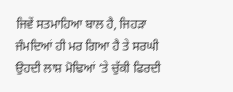ਜਿਵੇਂ ਸਤਮਾਹਿਆ ਬਾਲ ਹੈ, ਜਿਹੜਾ ਜੰਮਦਿਆਂ ਹੀ ਮਰ ਗਿਆ ਹੈ ਤੇ ਸਰਘੀ ਉਹਦੀ ਲਾਸ਼ ਮੋਢਿਆਂ ‘ਤੇ ਚੁੱਕੀ ਫਿਰਦੀ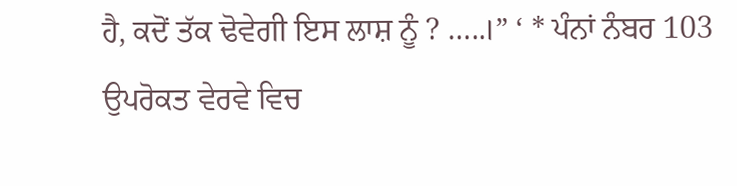ਹੈ, ਕਦੋਂ ਤੱਕ ਢੋਵੇਗੀ ਇਸ ਲਾਸ਼ ਨੂੰ ? …..।” ‘ * ਪੰਨਾਂ ਨੰਬਰ 103
ਉਪਰੋਕਤ ਵੇਰਵੇ ਵਿਚ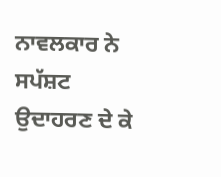ਨਾਵਲਕਾਰ ਨੇ ਸਪੱਸ਼ਟ ਉਦਾਹਰਣ ਦੇ ਕੇ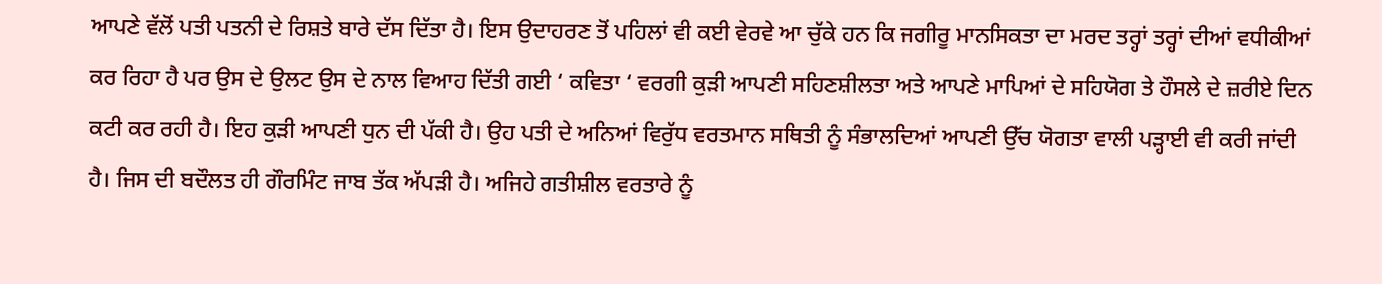ਆਪਣੇ ਵੱਲੋਂ ਪਤੀ ਪਤਨੀ ਦੇ ਰਿਸ਼ਤੇ ਬਾਰੇ ਦੱਸ ਦਿੱਤਾ ਹੈ। ਇਸ ਉਦਾਹਰਣ ਤੋਂ ਪਹਿਲਾਂ ਵੀ ਕਈ ਵੇਰਵੇ ਆ ਚੁੱਕੇ ਹਨ ਕਿ ਜਗੀਰੂ ਮਾਨਸਿਕਤਾ ਦਾ ਮਰਦ ਤਰ੍ਹਾਂ ਤਰ੍ਹਾਂ ਦੀਆਂ ਵਧੀਕੀਆਂ ਕਰ ਰਿਹਾ ਹੈ ਪਰ ਉਸ ਦੇ ਉਲਟ ਉਸ ਦੇ ਨਾਲ ਵਿਆਹ ਦਿੱਤੀ ਗਈ ‘ ਕਵਿਤਾ ‘ ਵਰਗੀ ਕੁੜੀ ਆਪਣੀ ਸਹਿਣਸ਼ੀਲਤਾ ਅਤੇ ਆਪਣੇ ਮਾਪਿਆਂ ਦੇ ਸਹਿਯੋਗ ਤੇ ਹੌਸਲੇ ਦੇ ਜ਼ਰੀਏ ਦਿਨ ਕਟੀ ਕਰ ਰਹੀ ਹੈ। ਇਹ ਕੁੜੀ ਆਪਣੀ ਧੁਨ ਦੀ ਪੱਕੀ ਹੈ। ਉਹ ਪਤੀ ਦੇ ਅਨਿਆਂ ਵਿਰੁੱਧ ਵਰਤਮਾਨ ਸਥਿਤੀ ਨੂੰ ਸੰਭਾਲਦਿਆਂ ਆਪਣੀ ਉੱਚ ਯੋਗਤਾ ਵਾਲੀ ਪੜ੍ਹਾਈ ਵੀ ਕਰੀ ਜਾਂਦੀ ਹੈ। ਜਿਸ ਦੀ ਬਦੌਲਤ ਹੀ ਗੌਰਮਿੰਟ ਜਾਬ ਤੱਕ ਅੱਪੜੀ ਹੈ। ਅਜਿਹੇ ਗਤੀਸ਼ੀਲ ਵਰਤਾਰੇ ਨੂੰ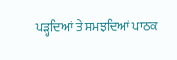ਪੜ੍ਹਦਿਆਂ ਤੇ ਸਮਝਦਿਆਂ ਪਾਠਕ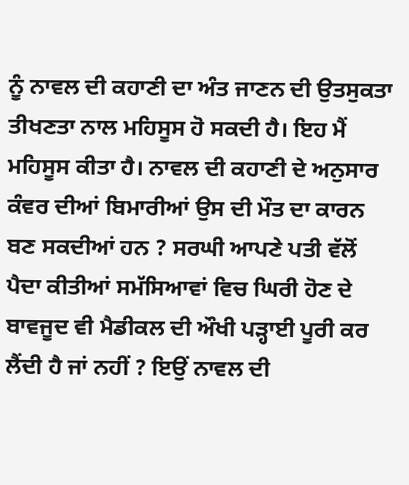ਨੂੰ ਨਾਵਲ ਦੀ ਕਹਾਣੀ ਦਾ ਅੰਤ ਜਾਣਨ ਦੀ ਉਤਸੁਕਤਾ ਤੀਖਣਤਾ ਨਾਲ ਮਹਿਸੂਸ ਹੋ ਸਕਦੀ ਹੈ। ਇਹ ਮੈਂ ਮਹਿਸੂਸ ਕੀਤਾ ਹੈ। ਨਾਵਲ ਦੀ ਕਹਾਣੀ ਦੇ ਅਨੁਸਾਰ ਕੰਵਰ ਦੀਆਂ ਬਿਮਾਰੀਆਂ ਉਸ ਦੀ ਮੌਤ ਦਾ ਕਾਰਨ ਬਣ ਸਕਦੀਆਂ ਹਨ ? ਸਰਘੀ ਆਪਣੇ ਪਤੀ ਵੱਲੋਂ ਪੈਦਾ ਕੀਤੀਆਂ ਸਮੱਸਿਆਵਾਂ ਵਿਚ ਘਿਰੀ ਹੋਣ ਦੇ ਬਾਵਜੂਦ ਵੀ ਮੈਡੀਕਲ ਦੀ ਔਖੀ ਪੜ੍ਹਾਈ ਪੂਰੀ ਕਰ ਲੈਂਦੀ ਹੈ ਜਾਂ ਨਹੀਂ ? ਇਉਂ ਨਾਵਲ ਦੀ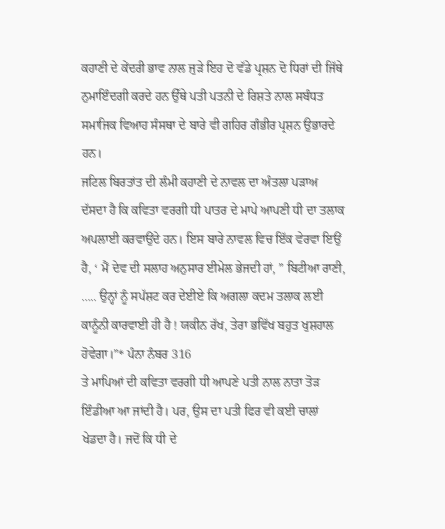ਕਹਾਣੀ ਦੇ ਕੇਂਦਰੀ ਭਾਵ ਨਾਲ ਜੁੜੇ ਇਹ ਦੋ ਵੱਡੇ ਪ੍ਰਸ਼ਨ ਦੋ ਧਿਰਾਂ ਦੀ ਜਿੱਥੇ ਨੁਮਾਇੰਦਗੀ ਕਰਦੇ ਹਨ ਉੱਥੇ ਪਤੀ ਪਤਨੀ ਦੇ ਰਿਸ਼ਤੇ ਨਾਲ ਸਬੰਧਤ ਸਮਾਜਿਕ ਵਿਆਹ ਸੰਸਥਾ ਦੇ ਬਾਰੇ ਵੀ ਗਹਿਰ ਗੰਭੀਰ ਪ੍ਰਸ਼ਨ ਉਭਾਰਦੇ ਹਨ।
ਜਟਿਲ ਬਿਰਤਾਂਤ ਦੀ ਲੰਮੀ ਕਹਾਣੀ ਦੇ ਨਾਵਲ ਦਾ ਅੰਤਲਾ ਪੜਾਅ ਦੱਸਦਾ ਹੈ ਕਿ ਕਵਿਤਾ ਵਰਗੀ ਧੀ ਪਾਤਰ ਦੇ ਮਾਪੇ ਆਪਣੀ ਧੀ ਦਾ ਤਲਾਕ ਅਪਲਾਈ ਕਰਵਾਉਂਦੇ ਹਨ। ਇਸ ਬਾਰੇ ਨਾਵਲ ਵਿਚ ਇੱਕ ਵੇਰਵਾ ਇਉਂ ਹੈ, ‘ ਮੈਂ ਦੇਵ ਦੀ ਸਲਾਹ ਅਨੁਸਾਰ ਈਮੇਲ ਭੇਜਦੀ ਹਾਂ, ” ਬਿਟੀਆ ਰਾਣੀ, ….. ਉਨ੍ਹਾਂ ਨੂੰ ਸਪੱਸ਼ਟ ਕਰ ਦੇਈਏ ਕਿ ਅਗਲਾ ਕਦਮ ਤਲਾਕ ਲਈ ਕਾਨੂੰਨੀ ਕਾਰਵਾਈ ਹੀ ਹੈ ! ਯਕੀਨ ਰੱਖ, ਤੇਰਾ ਭਵਿੱਖ ਬਹੁਤ ਖੁਸ਼ਹਾਲ ਹੋਵੇਗਾ।”* ਪੰਨਾ ਨੰਬਰ 316
ਤੇ ਮਾਪਿਆਂ ਦੀ ਕਵਿਤਾ ਵਰਗੀ ਧੀ ਆਪਣੇ ਪਤੀ ਨਾਲ ਨਾਤਾ ਤੋੜ ਇੰਡੀਆ ਆ ਜਾਂਦੀ ਹੈ। ਪਰ, ਉਸ ਦਾ ਪਤੀ ਫਿਰ ਵੀ ਕਈ ਚਾਲਾਂ ਖੇਡਦਾ ਹੈ। ਜਦੋਂ ਕਿ ਧੀ ਦੇ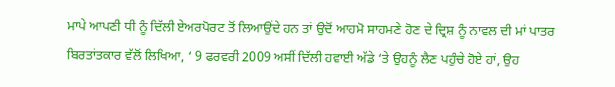ਮਾਪੇ ਆਪਣੀ ਧੀ ਨੂੰ ਦਿੱਲੀ ਏਅਰਪੋਰਟ ਤੋਂ ਲਿਆਉਂਦੇ ਹਨ ਤਾਂ ਉਦੋਂ ਆਹਮੋ ਸਾਹਮਣੇ ਹੋਣ ਦੇ ਦ੍ਰਿਸ਼ ਨੂੰ ਨਾਵਲ ਦੀ ਮਾਂ ਪਾਤਰ ਬਿਰਤਾਂਤਕਾਰ ਵੱਲੋਂ ਲਿਖਿਆ, ‘ 9 ਫਰਵਰੀ 2009 ਅਸੀਂ ਦਿੱਲੀ ਹਵਾਈ ਅੱਡੇ ‘ਤੇ ਉਹਨੂੰ ਲੈਣ ਪਹੁੰਚੇ ਹੋਏ ਹਾਂ, ਉਹ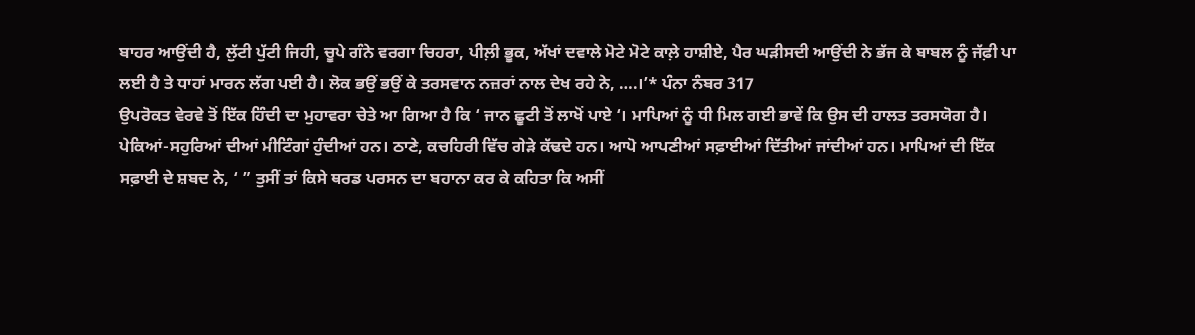ਬਾਹਰ ਆਉਂਦੀ ਹੈ, ਲੁੱਟੀ ਪੁੱਟੀ ਜਿਹੀ, ਚੂਪੇ ਗੰਨੇ ਵਰਗਾ ਚਿਹਰਾ, ਪੀਲ਼ੀ ਭੂਕ, ਅੱਖਾਂ ਦਵਾਲੇ ਮੋਟੇ ਮੋਟੇ ਕਾਲ਼ੇ ਹਾਸ਼ੀਏ, ਪੈਰ ਘੜੀਸਦੀ ਆਉਂਦੀ ਨੇ ਭੱਜ ਕੇ ਬਾਬਲ ਨੂੰ ਜੱਫ਼ੀ ਪਾ ਲਈ ਹੈ ਤੇ ਧਾਹਾਂ ਮਾਰਨ ਲੱਗ ਪਈ ਹੈ। ਲੋਕ ਭਉਂ ਭਉਂ ਕੇ ਤਰਸਵਾਨ ਨਜ਼ਰਾਂ ਨਾਲ ਦੇਖ ਰਹੇ ਨੇ, ….।’* ਪੰਨਾ ਨੰਬਰ 317
ਉਪਰੋਕਤ ਵੇਰਵੇ ਤੋਂ ਇੱਕ ਹਿੰਦੀ ਦਾ ਮੁਹਾਵਰਾ ਚੇਤੇ ਆ ਗਿਆ ਹੈ ਕਿ ‘ ਜਾਨ ਛੂਟੀ ਤੋਂ ਲਾਖੋਂ ਪਾਏ ‘। ਮਾਪਿਆਂ ਨੂੰ ਧੀ ਮਿਲ ਗਈ ਭਾਵੇਂ ਕਿ ਉਸ ਦੀ ਹਾਲਤ ਤਰਸਯੋਗ ਹੈ।
ਪੇਕਿਆਂ-ਸਹੁਰਿਆਂ ਦੀਆਂ ਮੀਟਿੰਗਾਂ ਹੁੰਦੀਆਂ ਹਨ। ਠਾਣੇ, ਕਚਹਿਰੀ ਵਿੱਚ ਗੇੜੇ ਕੱਢਦੇ ਹਨ। ਆਪੋ ਆਪਣੀਆਂ ਸਫ਼ਾਈਆਂ ਦਿੱਤੀਆਂ ਜਾਂਦੀਆਂ ਹਨ। ਮਾਪਿਆਂ ਦੀ ਇੱਕ ਸਫ਼ਾਈ ਦੇ ਸ਼ਬਦ ਨੇ, ‘ ” ਤੁਸੀਂ ਤਾਂ ਕਿਸੇ ਥਰਡ ਪਰਸਨ ਦਾ ਬਹਾਨਾ ਕਰ ਕੇ ਕਹਿਤਾ ਕਿ ਅਸੀਂ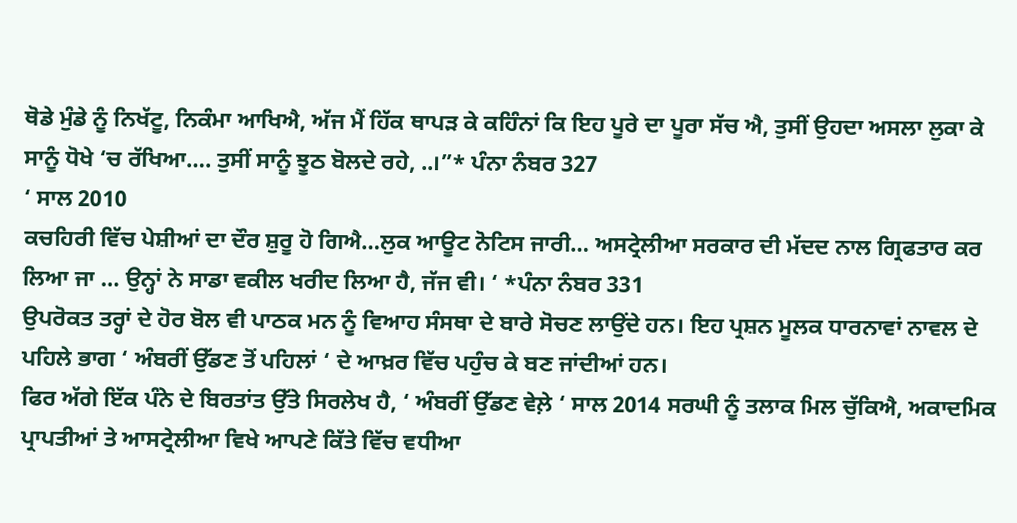ਥੋਡੇ ਮੁੰਡੇ ਨੂੰ ਨਿਖੱਟੂ, ਨਿਕੰਮਾ ਆਖਿਐ, ਅੱਜ ਮੈਂ ਹਿੱਕ ਥਾਪੜ ਕੇ ਕਹਿੰਨਾਂ ਕਿ ਇਹ ਪੂਰੇ ਦਾ ਪੂਰਾ ਸੱਚ ਐ, ਤੁਸੀਂ ਉਹਦਾ ਅਸਲਾ ਲੁਕਾ ਕੇ ਸਾਨੂੰ ਧੋਖੇ ‘ਚ ਰੱਖਿਆ…. ਤੁਸੀਂ ਸਾਨੂੰ ਝੂਠ ਬੋਲਦੇ ਰਹੇ, ..।”* ਪੰਨਾ ਨੰਬਰ 327
‘ ਸਾਲ 2010
ਕਚਹਿਰੀ ਵਿੱਚ ਪੇਸ਼ੀਆਂ ਦਾ ਦੌਰ ਸ਼ੁਰੂ ਹੋ ਗਿਐ…ਲੁਕ ਆਊਟ ਨੋਟਿਸ ਜਾਰੀ… ਅਸਟ੍ਰੇਲੀਆ ਸਰਕਾਰ ਦੀ ਮੱਦਦ ਨਾਲ ਗ੍ਰਿਫਤਾਰ ਕਰ ਲਿਆ ਜਾ … ਉਨ੍ਹਾਂ ਨੇ ਸਾਡਾ ਵਕੀਲ ਖਰੀਦ ਲਿਆ ਹੈ, ਜੱਜ ਵੀ। ‘ *ਪੰਨਾ ਨੰਬਰ 331
ਉਪਰੋਕਤ ਤਰ੍ਹਾਂ ਦੇ ਹੋਰ ਬੋਲ ਵੀ ਪਾਠਕ ਮਨ ਨੂੰ ਵਿਆਹ ਸੰਸਥਾ ਦੇ ਬਾਰੇ ਸੋਚਣ ਲਾਉਂਦੇ ਹਨ। ਇਹ ਪ੍ਰਸ਼ਨ ਮੂਲਕ ਧਾਰਨਾਵਾਂ ਨਾਵਲ ਦੇ ਪਹਿਲੇ ਭਾਗ ‘ ਅੰਬਰੀਂ ਉੱਡਣ ਤੋਂ ਪਹਿਲਾਂ ‘ ਦੇ ਆਖ਼ਰ ਵਿੱਚ ਪਹੁੰਚ ਕੇ ਬਣ ਜਾਂਦੀਆਂ ਹਨ।
ਫਿਰ ਅੱਗੇ ਇੱਕ ਪੰਨੇ ਦੇ ਬਿਰਤਾਂਤ ਉੱਤੇ ਸਿਰਲੇਖ ਹੈ, ‘ ਅੰਬਰੀਂ ਉੱਡਣ ਵੇਲ਼ੇ ‘ ਸਾਲ 2014 ਸਰਘੀ ਨੂੰ ਤਲਾਕ ਮਿਲ ਚੁੱਕਿਐ, ਅਕਾਦਮਿਕ ਪ੍ਰਾਪਤੀਆਂ ਤੇ ਆਸਟ੍ਰੇਲੀਆ ਵਿਖੇ ਆਪਣੇ ਕਿੱਤੇ ਵਿੱਚ ਵਧੀਆ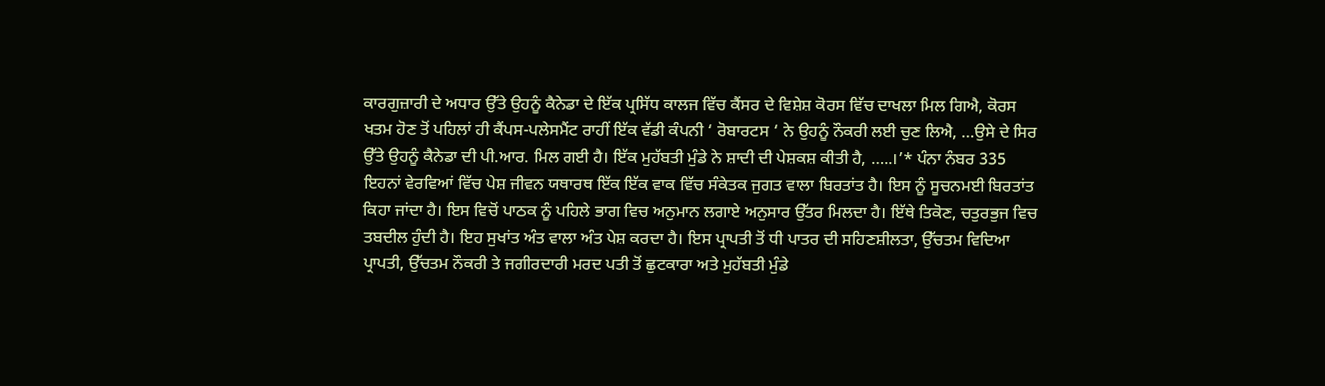ਕਾਰਗੁਜ਼ਾਰੀ ਦੇ ਅਧਾਰ ਉੱਤੇ ਉਹਨੂੰ ਕੈਨੇਡਾ ਦੇ ਇੱਕ ਪ੍ਰਸਿੱਧ ਕਾਲਜ ਵਿੱਚ ਕੈਂਸਰ ਦੇ ਵਿਸ਼ੇਸ਼ ਕੋਰਸ ਵਿੱਚ ਦਾਖਲਾ ਮਿਲ ਗਿਐ, ਕੋਰਸ ਖਤਮ ਹੋਣ ਤੋਂ ਪਹਿਲਾਂ ਹੀ ਕੈਂਪਸ-ਪਲੇਸਮੈਂਟ ਰਾਹੀਂ ਇੱਕ ਵੱਡੀ ਕੰਪਨੀ ‘ ਰੋਬਾਰਟਸ ‘ ਨੇ ਉਹਨੂੰ ਨੌਕਰੀ ਲਈ ਚੁਣ ਲਿਐ, …ਉਸੇ ਦੇ ਸਿਰ ਉੱਤੇ ਉਹਨੂੰ ਕੈਨੇਡਾ ਦੀ ਪੀ.ਆਰ. ਮਿਲ ਗਈ ਹੈ। ਇੱਕ ਮੁਹੱਬਤੀ ਮੁੰਡੇ ਨੇ ਸ਼ਾਦੀ ਦੀ ਪੇਸ਼ਕਸ਼ ਕੀਤੀ ਹੈ, …..।’* ਪੰਨਾ ਨੰਬਰ 335
ਇਹਨਾਂ ਵੇਰਵਿਆਂ ਵਿੱਚ ਪੇਸ਼ ਜੀਵਨ ਯਥਾਰਥ ਇੱਕ ਇੱਕ ਵਾਕ ਵਿੱਚ ਸੰਕੇਤਕ ਜੁਗਤ ਵਾਲਾ ਬਿਰਤਾਂਤ ਹੈ। ਇਸ ਨੂੰ ਸੂਚਨਮਈ ਬਿਰਤਾਂਤ ਕਿਹਾ ਜਾਂਦਾ ਹੈ। ਇਸ ਵਿਚੋਂ ਪਾਠਕ ਨੂੰ ਪਹਿਲੇ ਭਾਗ ਵਿਚ ਅਨੁਮਾਨ ਲਗਾਏ ਅਨੁਸਾਰ ਉੱਤਰ ਮਿਲਦਾ ਹੈ। ਇੱਥੇ ਤਿਕੋਣ, ਚਤੁਰਭੁਜ ਵਿਚ ਤਬਦੀਲ ਹੁੰਦੀ ਹੈ। ਇਹ ਸੁਖਾਂਤ ਅੰਤ ਵਾਲਾ ਅੰਤ ਪੇਸ਼ ਕਰਦਾ ਹੈ। ਇਸ ਪ੍ਰਾਪਤੀ ਤੋਂ ਧੀ ਪਾਤਰ ਦੀ ਸਹਿਣਸ਼ੀਲਤਾ, ਉੱਚਤਮ ਵਿਦਿਆ ਪ੍ਰਾਪਤੀ, ਉੱਚਤਮ ਨੌਕਰੀ ਤੇ ਜਗੀਰਦਾਰੀ ਮਰਦ ਪਤੀ ਤੋਂ ਛੁਟਕਾਰਾ ਅਤੇ ਮੁਹੱਬਤੀ ਮੁੰਡੇ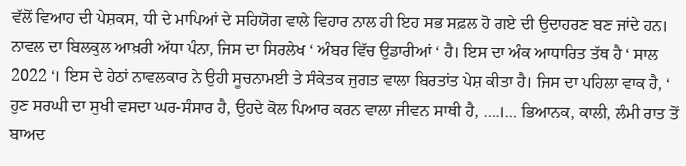ਵੱਲੋਂ ਵਿਆਹ ਦੀ ਪੇਸ਼ਕਸ, ਧੀ ਦੇ ਮਾਪਿਆਂ ਦੇ ਸਹਿਯੋਗ ਵਾਲੇ ਵਿਹਾਰ ਨਾਲ ਹੀ ਇਹ ਸਭ ਸਫ਼ਲ ਹੋ ਗਏ ਦੀ ਉਦਾਹਰਣ ਬਣ ਜਾਂਦੇ ਹਨ।
ਨਾਵਲ ਦਾ ਬਿਲਕੁਲ ਆਖ਼ਰੀ ਅੱਧਾ ਪੰਨਾ, ਜਿਸ ਦਾ ਸਿਰਲੇਖ ‘ ਅੰਬਰ ਵਿੱਚ ਉਡਾਰੀਆਂ ‘ ਹੈ। ਇਸ ਦਾ ਅੰਕ ਆਧਾਰਿਤ ਤੱਥ ਹੈ ‘ ਸਾਲ 2022 ‘। ਇਸ ਦੇ ਹੇਠਾਂ ਨਾਵਲਕਾਰ ਨੇ ਉਹੀ ਸੂਚਨਾਮਈ ਤੇ ਸੰਕੇਤਕ ਜੁਗਤ ਵਾਲਾ ਬਿਰਤਾਂਤ ਪੇਸ਼ ਕੀਤਾ ਹੈ। ਜਿਸ ਦਾ ਪਹਿਲਾ ਵਾਕ ਹੈ, ‘ ਹੁਣ ਸਰਘੀ ਦਾ ਸੁਖੀ ਵਸਦਾ ਘਰ-ਸੰਸਾਰ ਹੈ, ਉਹਦੇ ਕੋਲ ਪਿਆਰ ਕਰਨ ਵਾਲਾ ਜੀਵਨ ਸਾਥੀ ਹੈ, ….।… ਭਿਆਨਕ, ਕਾਲੀ, ਲੰਮੀ ਰਾਤ ਤੋਂ ਬਾਅਦ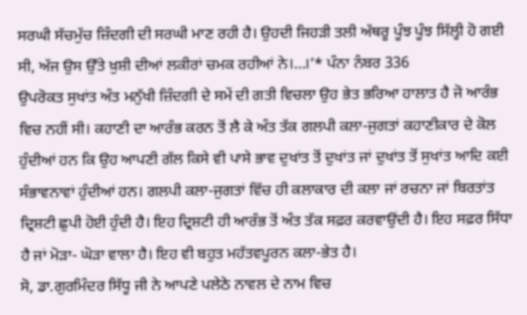ਸਰਘੀ ਸੱਚਮੁੱਚ ਜ਼ਿੰਦਗੀ ਦੀ ਸਰਘੀ ਮਾਣ ਰਹੀ ਹੈ। ਉਹਦੀ ਜਿਹੜੀ ਤਲੀ ਅੱਥਰੂ ਪੂੰਝ ਪੂੰਝ ਸਿੱਲ੍ਹੀ ਹੋ ਗਈ ਸੀ, ਅੱਜ ਉਸ ਉੱਤੇ ਖ਼ੁਸ਼ੀ ਦੀਆਂ ਲਕੀਰਾਂ ਚਮਕ ਰਹੀਆਂ ਨੇ।…।’* ਪੰਨਾ ਨੰਬਰ 336
ਉਪਰੋਕਤ ਸੁਖਾਂਤ ਅੰਤ ਮਨੁੱਖੀ ਜ਼ਿੰਦਗੀ ਦੇ ਸਮੇਂ ਦੀ ਗਤੀ ਵਿਚਲਾ ਉਹ ਭੇਤ ਭਰਿਆ ਹਾਲਾਤ ਹੈ ਜੋ ਆਰੰਭ ਵਿਚ ਨਹੀਂ ਸੀ। ਕਹਾਣੀ ਦਾ ਆਰੰਭ ਕਰਨ ਤੋਂ ਲੈ ਕੇ ਅੰਤ ਤੱਕ ਗਲਪੀ ਕਲਾ-ਜੁਗਤਾਂ ਕਹਾਣੀਕਾਰ ਦੇ ਕੋਲ ਹੁੰਦੀਆਂ ਹਨ ਕਿ ਉਹ ਆਪਣੀ ਗੱਲ ਕਿਸੇ ਵੀ ਪਾਸੇ ਭਾਵ ਦੁਖਾਂਤ ਤੋਂ ਦੁਖਾਂਤ ਜਾਂ ਦੁਖਾਂਤ ਤੋਂ ਸੁਖਾਂਤ ਆਦਿ ਕਈ ਸੰਭਾਵਨਾਵਾਂ ਹੁੰਦੀਆਂ ਹਨ। ਗਲਪੀ ਕਲਾ-ਜੁਗਤਾਂ ਵਿੱਚ ਹੀ ਕਲਾਕਾਰ ਦੀ ਕਲਾ ਜਾਂ ਰਚਨਾ ਜਾਂ ਬਿਰਤਾਂਤ ਦ੍ਰਿਸ਼ਟੀ ਛੁਪੀ ਹੋਈ ਹੁੰਦੀ ਹੈ। ਇਹ ਦ੍ਰਿਸ਼ਟੀ ਹੀ ਆਰੰਭ ਤੋਂ ਅੰਤ ਤੱਕ ਸਫ਼ਰ ਕਰਵਾਉਂਦੀ ਹੈ। ਇਹ ਸਫ਼ਰ ਸਿੱਧਾ ਹੈ ਜਾਂ ਮੋੜਾ- ਘੋੜਾ ਵਾਲਾ ਹੈ। ਇਹ ਵੀ ਬਹੁਤ ਮਹੱਤਵਪੂਰਨ ਕਲਾ-ਭੇਤ ਹੈ।
ਸੋ, ਡਾ.ਗੁਰਮਿੰਦਰ ਸਿੱਧੂ ਜੀ ਨੇ ਆਪਣੇ ਪਲੇਠੇ ਨਾਵਲ ਦੇ ਨਾਮ ਵਿਚ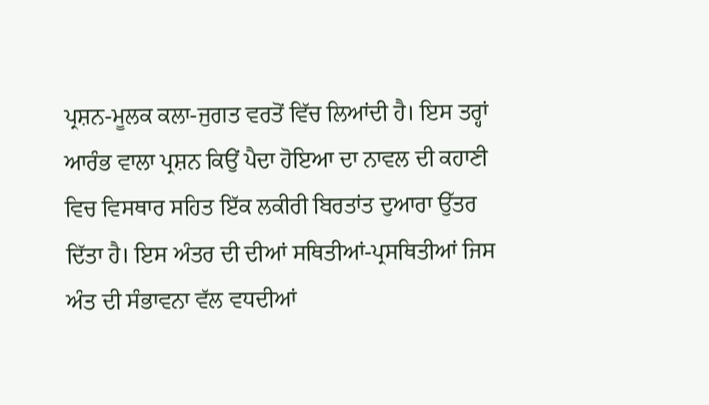ਪ੍ਰਸ਼ਨ-ਮੂਲਕ ਕਲਾ-ਜੁਗਤ ਵਰਤੋਂ ਵਿੱਚ ਲਿਆਂਦੀ ਹੈ। ਇਸ ਤਰ੍ਹਾਂ ਆਰੰਭ ਵਾਲਾ ਪ੍ਰਸ਼ਨ ਕਿਉਂ ਪੈਦਾ ਹੋਇਆ ਦਾ ਨਾਵਲ ਦੀ ਕਹਾਣੀ ਵਿਚ ਵਿਸਥਾਰ ਸਹਿਤ ਇੱਕ ਲਕੀਰੀ ਬਿਰਤਾਂਤ ਦੁਆਰਾ ਉੱਤਰ ਦਿੱਤਾ ਹੈ। ਇਸ ਅੰਤਰ ਦੀ ਦੀਆਂ ਸਥਿਤੀਆਂ-ਪ੍ਰਸਥਿਤੀਆਂ ਜਿਸ ਅੰਤ ਦੀ ਸੰਭਾਵਨਾ ਵੱਲ ਵਧਦੀਆਂ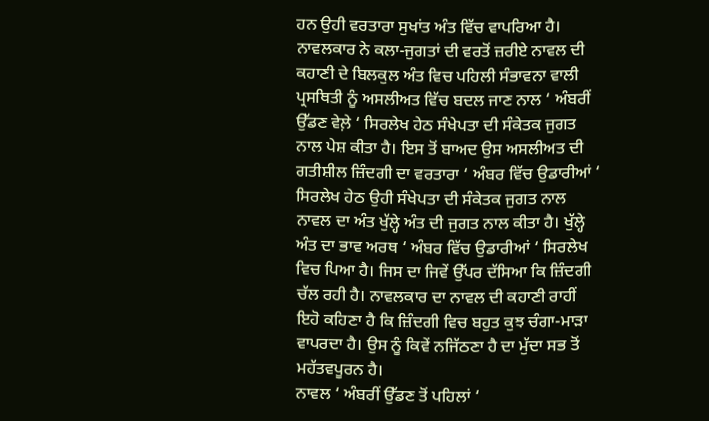ਹਨ ਉਹੀ ਵਰਤਾਰਾ ਸੁਖਾਂਤ ਅੰਤ ਵਿੱਚ ਵਾਪਰਿਆ ਹੈ। ਨਾਵਲਕਾਰ ਨੇ ਕਲਾ-ਜੁਗਤਾਂ ਦੀ ਵਰਤੋਂ ਜ਼ਰੀਏ ਨਾਵਲ ਦੀ ਕਹਾਣੀ ਦੇ ਬਿਲਕੁਲ ਅੰਤ ਵਿਚ ਪਹਿਲੀ ਸੰਭਾਵਨਾ ਵਾਲੀ ਪ੍ਰਸਥਿਤੀ ਨੂੰ ਅਸਲੀਅਤ ਵਿੱਚ ਬਦਲ ਜਾਣ ਨਾਲ ‘ ਅੰਬਰੀਂ ਉੱਡਣ ਵੇਲ਼ੇ ‘ ਸਿਰਲੇਖ ਹੇਠ ਸੰਖੇਪਤਾ ਦੀ ਸੰਕੇਤਕ ਜੁਗਤ ਨਾਲ ਪੇਸ਼ ਕੀਤਾ ਹੈ। ਇਸ ਤੋਂ ਬਾਅਦ ਉਸ ਅਸਲੀਅਤ ਦੀ ਗਤੀਸ਼ੀਲ ਜ਼ਿੰਦਗੀ ਦਾ ਵਰਤਾਰਾ ‘ ਅੰਬਰ ਵਿੱਚ ਉਡਾਰੀਆਂ ‘ ਸਿਰਲੇਖ ਹੇਠ ਉਹੀ ਸੰਖੇਪਤਾ ਦੀ ਸੰਕੇਤਕ ਜੁਗਤ ਨਾਲ ਨਾਵਲ ਦਾ ਅੰਤ ਖੁੱਲ੍ਹੇ ਅੰਤ ਦੀ ਜੁਗਤ ਨਾਲ ਕੀਤਾ ਹੈ। ਖੁੱਲ੍ਹੇ ਅੰਤ ਦਾ ਭਾਵ ਅਰਥ ‘ ਅੰਬਰ ਵਿੱਚ ਉਡਾਰੀਆਂ ‘ ਸਿਰਲੇਖ ਵਿਚ ਪਿਆ ਹੈ। ਜਿਸ ਦਾ ਜਿਵੇਂ ਉੱਪਰ ਦੱਸਿਆ ਕਿ ਜ਼ਿੰਦਗੀ ਚੱਲ ਰਹੀ ਹੈ। ਨਾਵਲਕਾਰ ਦਾ ਨਾਵਲ ਦੀ ਕਹਾਣੀ ਰਾਹੀਂ ਇਹੋ ਕਹਿਣਾ ਹੈ ਕਿ ਜ਼ਿੰਦਗੀ ਵਿਚ ਬਹੁਤ ਕੁਝ ਚੰਗਾ-ਮਾੜਾ ਵਾਪਰਦਾ ਹੈ। ਉਸ ਨੂੰ ਕਿਵੇਂ ਨਜਿੱਠਣਾ ਹੈ ਦਾ ਮੁੱਦਾ ਸਭ ਤੋਂ ਮਹੱਤਵਪੂਰਨ ਹੈ।
ਨਾਵਲ ‘ ਅੰਬਰੀਂ ਉੱਡਣ ਤੋਂ ਪਹਿਲਾਂ ‘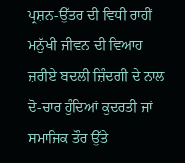ਪ੍ਰਸ਼ਨ-ਉੱਤਰ ਦੀ ਵਿਧੀ ਰਾਹੀਂ ਮਨੁੱਖੀ ਜੀਵਨ ਦੀ ਵਿਆਹ ਜ਼ਰੀਏ ਬਦਲੀ ਜ਼ਿੰਦਗੀ ਦੇ ਨਾਲ ਦੋ-ਚਾਰ ਹੁੰਦਿਆਂ ਕੁਦਰਤੀ ਜਾਂ ਸਮਾਜਿਕ ਤੌਰ ਉੱਤੇ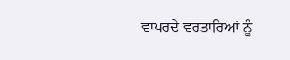ਵਾਪਰਦੇ ਵਰਤਾਰਿਆਂ ਨੂੰ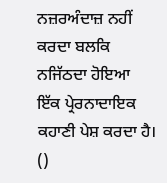ਨਜ਼ਰਅੰਦਾਜ਼ ਨਹੀਂ ਕਰਦਾ ਬਲਕਿ ਨਜਿੱਠਦਾ ਹੋਇਆ ਇੱਕ ਪ੍ਰੇਰਨਾਦਾਇਕ ਕਹਾਣੀ ਪੇਸ਼ ਕਰਦਾ ਹੈ।
()